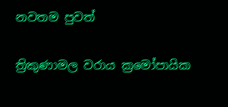නවතම පුවත්

ත්‍රිකුණාමල වරාය ක්‍රමෝපායික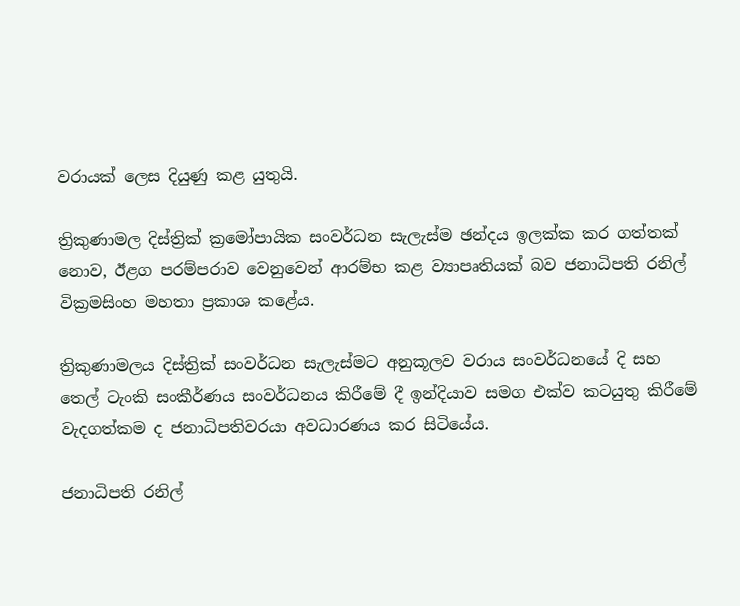වරායක් ලෙස දියුණු කළ යුතුයි.

ත්‍රිකුණාමල දිස්ත්‍රික් ක්‍රමෝපායික සංවර්ධන සැලැස්ම ඡන්දය ඉලක්ක කර ගත්තක් නොව, ඊළග පරම්පරාව වෙනුවෙන් ආරම්භ කළ ව්‍යාපෘතියක් බව ජනාධිපති රනිල් වික්‍රමසිංහ මහතා ප්‍රකාශ කළේය.

ත්‍රිකුණාමලය දිස්ත්‍රික් සංවර්ධන සැලැස්මට අනුකූලව වරාය සංවර්ධනයේ දි සහ තෙල් ටැංකි සංකීර්ණය සංවර්ධනය කිරීමේ දී ඉන්දියාව සමග එක්ව කටයුතු කිරීමේ වැදගත්කම ද ජනාධිපතිවරයා අවධාරණය කර සිටියේය.

ජනාධිපති රනිල්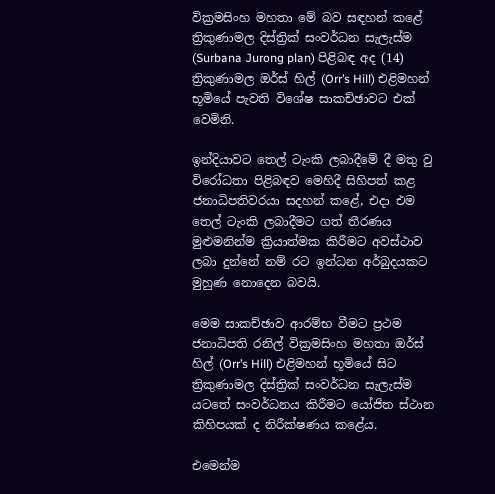වික්‍රමසිංහ මහතා මේ බව සඳහන් කළේ ත්‍රිකුණාමල දිස්ත්‍රික් සංවර්ධන සැලැස්ම (Surbana Jurong plan) පිළිබඳ අද (14) ත්‍රිකුණාමල ඔර්ස් හිල් (Orr’s Hill) එළිමහන් භූමියේ පැවති විශේෂ සාකච්ඡාවට එක් වෙමිනි.

ඉන්දියාවට තෙල් ටැංකි ලබාදීමේ දී මතු වු විරෝධතා පිළිබඳව මෙහිදී සිහිපත් කළ ජනාධිපතිවරයා සදහන් කළේ, එදා එම තෙල් ටැංකි ලබාදීමට ගත් තීරණය මුළුමනින්ම ක්‍රියාත්මක කිරීමට අවස්ථාව ලබා දුන්නේ නම් රට ඉන්ධන අර්බුදයකට මුහුණ නොදෙන බවයි.

මෙම සාකච්ඡාව ආරම්භ වීමට ප්‍රථම ජනාධිපති රනිල් වික්‍රමසිංහ මහතා ඔර්ස් හිල් (Orr’s Hill) එළිමහන් භූමියේ සිට ත්‍රිකුණාමල දිස්ත්‍රික් සංවර්ධන සැලැස්ම යටතේ සංවර්ධනය කිරීමට යෝජිත ස්ථාන කිහිපයක් ද නිරීක්ෂණය කළේය.

එමෙන්ම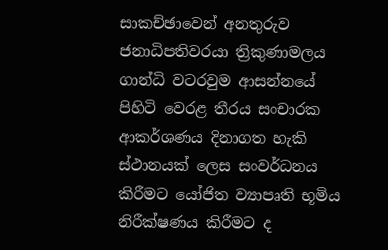සාකච්ඡාවෙන් අනතුරුව ජනාධිපතිවරයා ත්‍රිකුණාමලය ගාන්ධි වටරවුම ආසන්නයේ පිහිටි වෙරළ තීරය සංචාරක ආකර්ශණය දිනාගත හැකි ස්ථානයක් ලෙස සංවර්ධනය කිරීමට යෝජිත ව්‍යාපෘති භූමිය නිරීක්ෂණය කිරීමට ද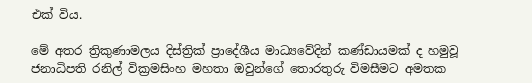එක් විය.

මේ අතර ත්‍රිකුණාමලය දිස්ත්‍රික් ප්‍රාදේශීය මාධ්‍යවේදින් කණ්ඩායමක් ද හමුවූ ජනාධිපති රනිල් වික්‍රමසිංහ මහතා ඔවුන්ගේ තොරතුරු විමසීමට අමතක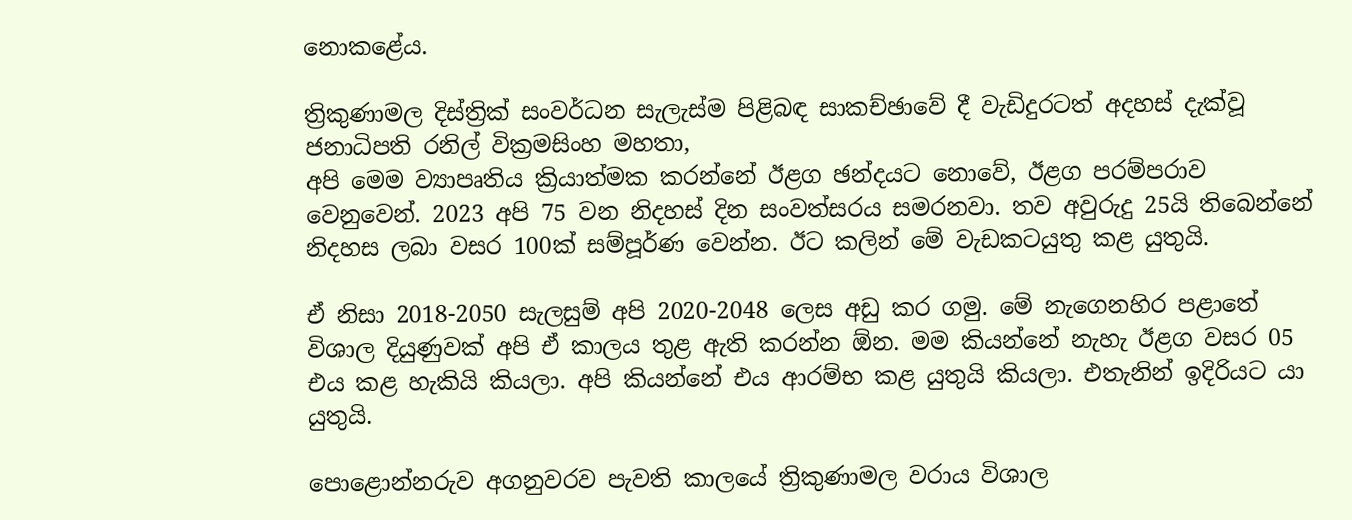නොකළේය.

ත්‍රිකුණාමල දිස්ත්‍රික් සංවර්ධන සැලැස්ම පිළිබඳ සාකච්ඡාවේ දී වැඩිදුරටත් අදහස් දැක්වූ ජනාධිපති රනිල් වික්‍රමසිංහ මහතා,
අපි මෙම ව්‍යාපෘතිය ක්‍රියාත්මක කරන්නේ ඊළග ඡන්දයට නොවේ, ඊළග පරම්පරාව වෙනුවෙන්. 2023 අපි 75 වන නිදහස් දින සංවත්සරය සමරනවා. තව අවුරුදු 25යි තිබෙන්නේ නිදහස ලබා වසර 100ක් සම්පූර්ණ වෙන්න. ඊට කලින් මේ වැඩකටයුතු කළ යුතුයි.

ඒ නිසා 2018-2050 සැලසුම් අපි 2020-2048 ලෙස අඩු කර ගමු. මේ නැගෙනහිර පළාතේ විශාල දියුණුවක් අපි ඒ කාලය තුළ ඇති කරන්න ඕන. මම කියන්නේ නැහැ ඊළග වසර 05 එය කළ හැකියි කියලා. අපි කියන්නේ එය ආරම්භ කළ යුතුයි කියලා. එතැනින් ඉදිරියට යා යුතුයි.

පොළොන්නරුව අගනුවරව පැවති කාලයේ ත්‍රිකුණාමල වරාය විශාල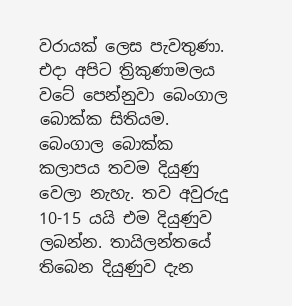වරායක් ලෙස පැවතුණා. එදා අපිට ත්‍රිකුණාමලය වටේ පෙන්නුවා බෙංගාල බොක්ක සිතියම. බෙංගාල බොක්ක කලාපය තවම දියුණු වෙලා නැහැ. තව අවුරුදු 10-15 යයි එම දියුණුව ලබන්න. තායිලන්තයේ තිබෙන දියුණුව දැන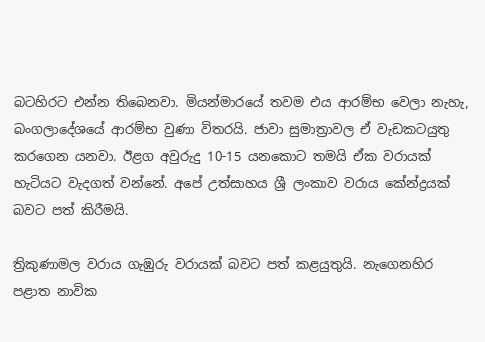බටහිරට එන්න තිබෙනවා. මියන්මාරයේ තවම එය ආරම්භ වෙලා නැහැ, බංගලාදේශයේ ආරම්භ වුණා විතරයි. ජාවා සුමාත්‍රාවල ඒ වැඩකටයුතු කරගෙන යනවා. ඊළග අවුරුදු 10-15 යනකොට තමයි ඒක වරායක් හැටියට වැදගත් වන්නේ. අපේ උත්සාහය ශ්‍රී ලංකාව වරාය කේන්ද්‍රයක් බවට පත් කිරීමයි.

ත්‍රිකුණාමල වරාය ගැඹුරු වරායක් බවට පත් කළයුතුයි. නැගෙනහිර පළාත නාවික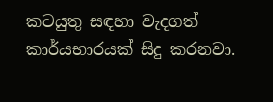කටයුතු සඳහා වැදගත් කාර්යභාරයක් සිදු කරනවා.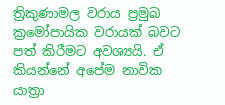ත්‍රිකුණාමල වරාය ප්‍රමුඛ ක්‍රමෝපායික වරායක් බවට පත් කිරීමට අවශ්‍යයි. ඒ කියන්නේ අපේම නාවික යාත්‍රා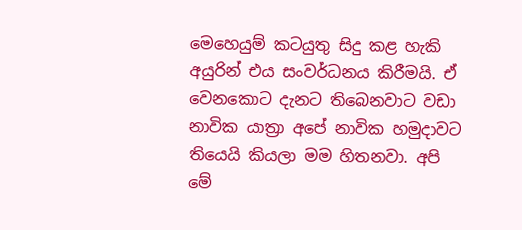මෙහෙයුම් කටයුතු සිදු කළ හැකි අයුරින් එය සංවර්ධනය කිරීමයි. ඒ වෙනකොට දැනට තිබෙනවාට වඩා නාවික යාත්‍රා අපේ නාවික හමුදාවට තියෙයි කියලා මම හිතනවා. අපි මේ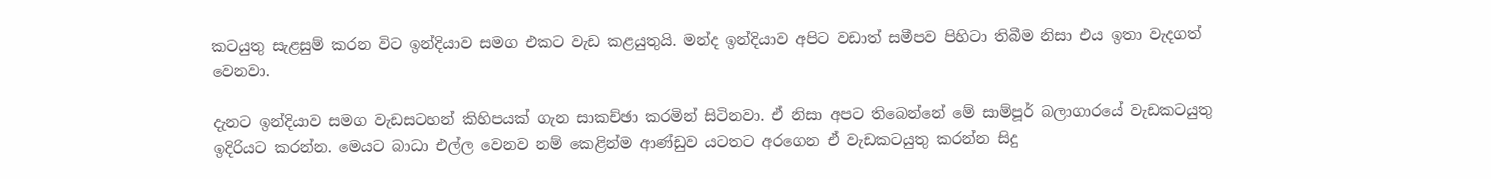කටයුතු සැළසුම් කරන විට ඉන්දියාව සමග එකට වැඩ කළයුතුයි. මන්ද ඉන්දියාව අපිට වඩාත් සමීපව පිහිටා තිබීම නිසා එය ඉතා වැදගත් වෙනවා.

දැනට ඉන්දියාව සමග වැඩසටහන් කිහිපයක් ගැන සාකච්ඡා කරමින් සිටිනවා. ඒ නිසා අපට තිබෙන්නේ මේ සාම්පූර් බලාගාරයේ වැඩකටයුතු ඉදිරියට කරන්න. මෙයට බාධා එල්ල වෙනව නම් කෙළින්ම ආණ්ඩුව යටතට අරගෙන ඒ වැඩකටයුතු කරන්න සිදු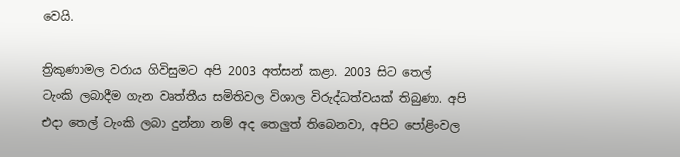වෙයි.

ත්‍රිකුණාමල වරාය ගිවිසුමට අපි 2003 අත්සන් කළා. 2003 සිට තෙල් ටැංකි ලබාදීම ගැන වෘත්තීය සමිතිවල විශාල විරුද්ධත්වයක් තිබුණා. අපි එදා තෙල් ටැංකි ලබා දුන්නා නම් අද තෙලුත් තිබෙනවා, අපිට පෝළිංවල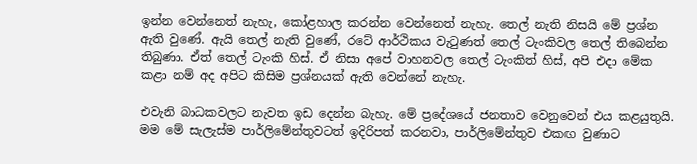ඉන්න වෙන්නෙත් නැහැ, කෝළහාල කරන්න වෙන්නෙත් නැහැ. තෙල් නැති නිසයි මේ ප්‍රශ්න ඇති වුණේ. ඇයි තෙල් නැති වුණේ, රටේ ආර්ථිකය වැටුණත් තෙල් ටැංකිවල තෙල් තිබෙන්න තිබුණා. ඒත් තෙල් ටැංකි හිස්. ඒ නිසා අපේ වාහනවල තෙල් ටැංකිත් හිස්, අපි එදා මේක කළා නම් අද අපිට කිසිම ප්‍රශ්නයක් ඇති වෙන්නේ නැහැ.

එවැනි බාධකවලට නැවත ඉඩ දෙන්න බැහැ. මේ ප්‍රදේශයේ ජනතාව වෙනුවෙන් එය කළයුතුයි. මම මේ සැලැස්ම පාර්ලිමේන්තුවටත් ඉදිරිපත් කරනවා, පාර්ලිමේන්තුව එකඟ වුණාට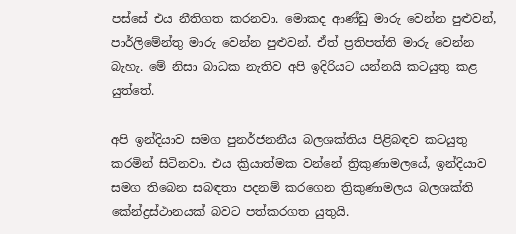පස්සේ එය නීතිගත කරනවා. මොකද ආණ්ඩු මාරු වෙන්න පුළුවන්, පාර්ලිමේන්තු මාරු වෙන්න පුළුවන්. ඒත් ප්‍රතිපත්ති මාරු වෙන්න බැහැ. මේ නිසා බාධක නැතිව අපි ඉදිරියට යන්නයි කටයුතු කළ යුත්තේ.

අපි ඉන්දියාව සමග පුනර්ජනනීය බලශක්තිය පිළිබඳව කටයුතු කරමින් සිටිනවා. එය ක්‍රියාත්මක වන්නේ ත්‍රිකුණාමලයේ, ඉන්දියාව සමග තිබෙන සබඳතා පදනම් කරගෙන ත්‍රිකුණාමලය බලශක්ති කේන්ද්‍රස්ථානයක් බවට පත්කරගත යුතුයි.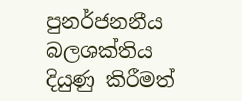පුනර්ජනනීය බලශක්තිය දියුණු කිරීමත්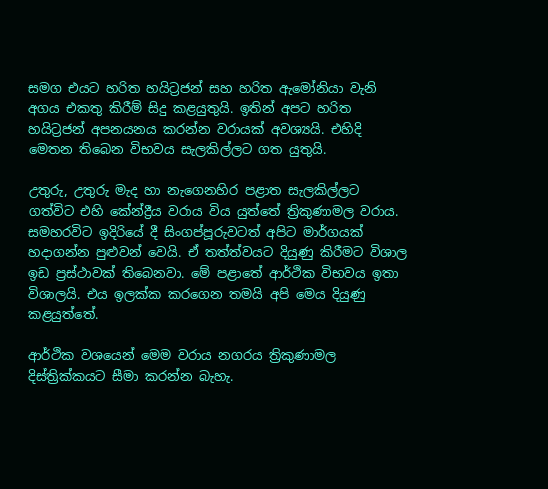සමග එයට හරිත හයිට්‍රජන් සහ හරිත ඇමෝනියා වැනි අගය එකතු කිරීම් සිදු කළයුතුයි. ඉතින් අපට හරිත හයිට්‍රජන් අපනයනය කරන්න වරායක් අවශ්‍යයි. එහිදි මෙතන තිබෙන විභවය සැලකිල්ලට ගත යුතුයි.

උතුරු, උතුරු මැද හා නැගෙනහිර පළාත සැලකිල්ලට ගත්විට එහි කේන්ද්‍රීය වරාය විය යුත්තේ ත්‍රිකුණාමල වරාය. සමහරවිට ඉදිරියේ දී සිංගප්පූරුවටත් අපිට මාර්ගයක් හදාගන්න පුළුවන් වෙයි. ඒ තත්ත්වයට දියුණු කිරීමට විශාල ඉඩ ප්‍රස්ථාවක් තිබෙනවා. මේ පළාතේ ආර්ථික විභවය ඉතා විශාලයි. එය ඉලක්ක කරගෙන තමයි අපි මෙය දියුණු කළයුත්තේ.

ආර්ථික වශයෙන් මෙම වරාය නගරය ත්‍රිකුණාමල දිස්ත්‍රික්කයට සීමා කරන්න බැහැ.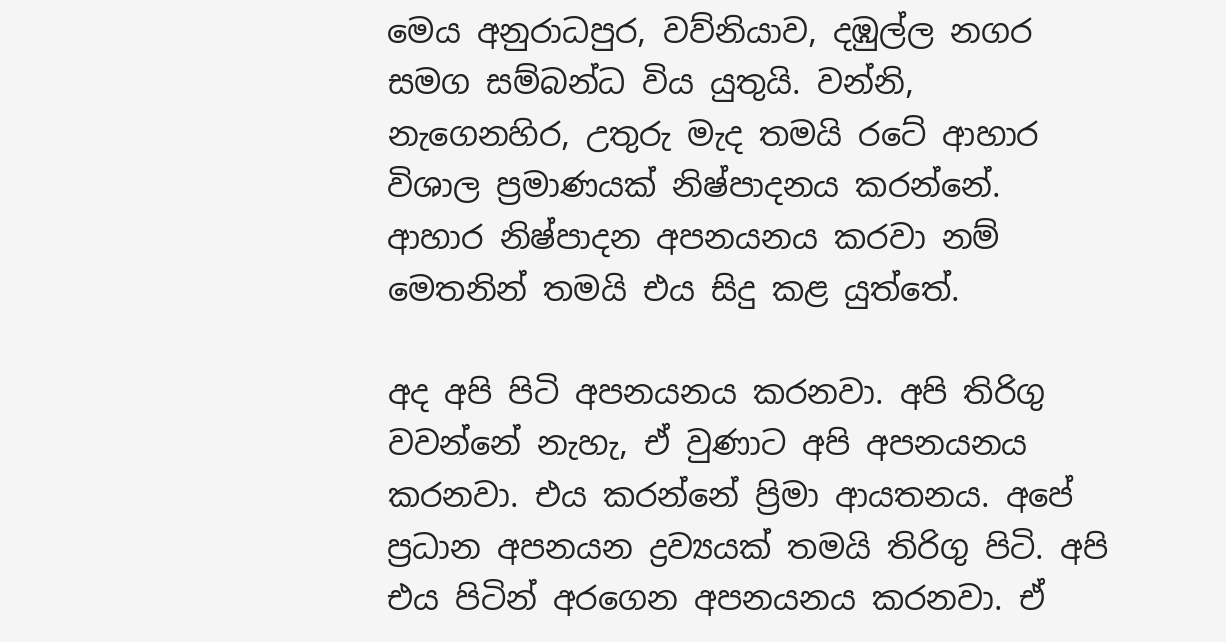මෙය අනුරාධපුර, වව්නියාව, දඹුල්ල නගර සමග සම්බන්ධ විය යුතුයි. වන්නි, නැගෙනහිර, උතුරු මැද තමයි රටේ ආහාර විශාල ප්‍රමාණයක් නිෂ්පාදනය කරන්නේ. ආහාර නිෂ්පාදන අපනයනය කරවා නම් මෙතනින් තමයි එය සිදු කළ යුත්තේ.

අද අපි පිටි අපනයනය කරනවා. අපි තිරිගු වවන්නේ නැහැ, ඒ වුණාට අපි අපනයනය කරනවා. එය කරන්නේ ප්‍රිමා ආයතනය. අපේ ප්‍රධාන අපනයන ද්‍රව්‍යයක් තමයි තිරිගු පිටි. අපි එය පිටින් අරගෙන අපනයනය කරනවා. ඒ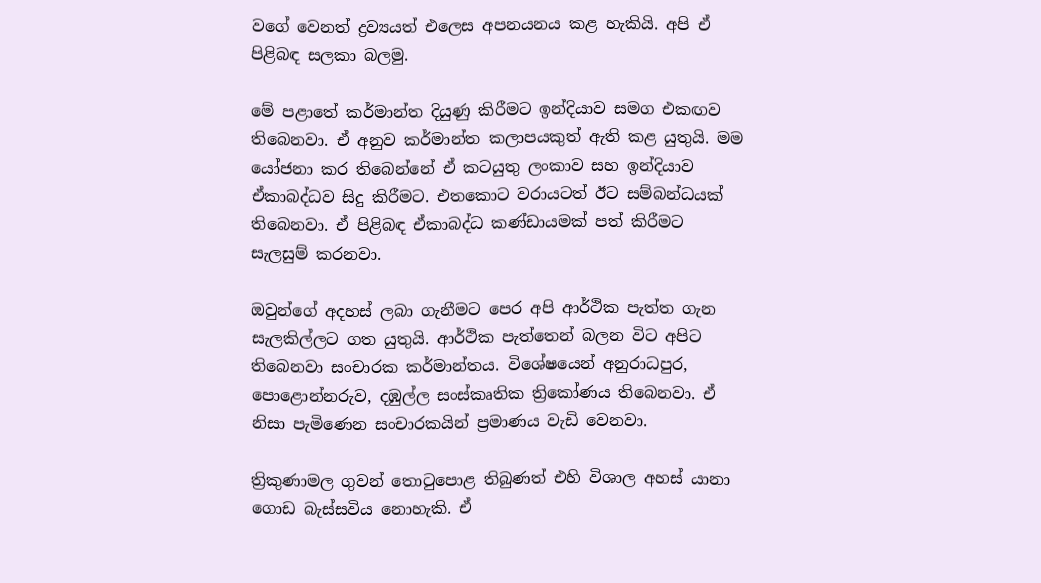වගේ වෙනත් ද්‍රව්‍යයත් එලෙස අපනයනය කළ හැකියි. අපි ඒ පිළිබඳ සලකා බලමු.

මේ පළාතේ කර්මාන්ත දියුණු කිරීමට ඉන්දියාව සමග එකඟව තිබෙනවා. ඒ අනුව කර්මාන්ත කලාපයකුත් ඇති කළ යුතුයි. මම යෝජනා කර තිබෙන්නේ ඒ කටයුතු ලංකාව සහ ඉන්දියාව ඒකාබද්ධව සිදු කිරීමට. එතකොට වරායටත් ඊට සම්බන්ධයක් තිබෙනවා. ඒ පිළිබඳ ඒකාබද්ධ කණ්ඩායමක් පත් කිරීමට සැලසුම් කරනවා.

ඔවුන්ගේ අදහස් ලබා ගැනීමට පෙර අපි ආර්ථික පැත්ත ගැන සැලකිල්ලට ගත යුතුයි. ආර්ථික පැත්තෙන් බලන විට අපිට තිබෙනවා සංචාරක කර්මාන්තය. විශේෂයෙන් අනුරාධපුර, පොළොන්නරුව, දඹුල්ල සංස්කෘතික ත්‍රිකෝණය තිබෙනවා. ඒ නිසා පැමි‍‍ණෙන සංචාරකයින් ප්‍රමාණය වැඩි වෙනවා.

ත්‍රිකුණාමල ගුවන් තොටුපොළ තිබුණත් එහි විශාල අහස් යානා ගොඩ බැස්සවිය නොහැකි. ඒ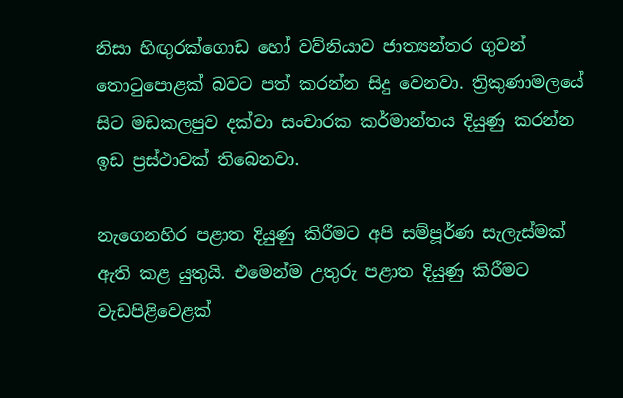නිසා හිඟුරක්ගොඩ හෝ වව්නියාව ජාත්‍යන්තර ගුවන් තොටුපොළක් බවට පත් කරන්න සිදු වෙනවා. ත්‍රිකුණාමලයේ සිට මඩකලපුව දක්වා සංචාරක කර්මාන්තය දියුණු කරන්න ඉඩ ප්‍රස්ථාවක් තිබෙනවා.

නැගෙනහිර පළාත දියුණු කිරීමට අපි සම්පූර්ණ සැලැස්මක් ඇති කළ යුතුයි. එමෙන්ම උතුරු පළාත දියුණු කිරීමට වැඩපිළිවෙළක්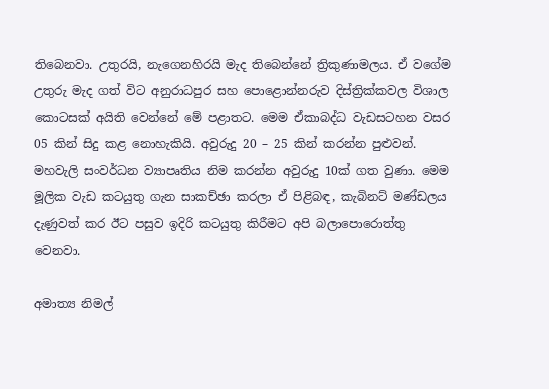තිබෙනවා. උතුරයි, නැගෙනහිරයි මැද තිබෙන්නේ ත්‍රිකුණාමලය. ඒ වගේම උතුරු මැද ගත් විට අනුරාධපුර සහ පොළොන්නරුව දිස්ත්‍රික්කවල විශාල කොටසක් අයිති වෙන්නේ මේ පළාතට. මෙම ඒකාබද්ධ වැඩසටහන වසර 05 කින් සිදු කළ නොහැකියි. අවුරුදු 20 – 25 කින් කරන්න පුළුවන්. මහවැලි සංවර්ධන ව්‍යාපෘතිය නිම කරන්න අවුරුදු 10ක් ගත වුණා. මෙම මූලික වැඩ කටයුතු ගැන සාකච්ඡා කරලා ඒ පිළිබඳ, කැබිනට් මණ්ඩලය දැණුවත් කර ඊට පසුව ඉදිරි කටයුතු කිරීමට අපි බලාපොරොත්තු වෙනවා.

අමාත්‍ය නිමල්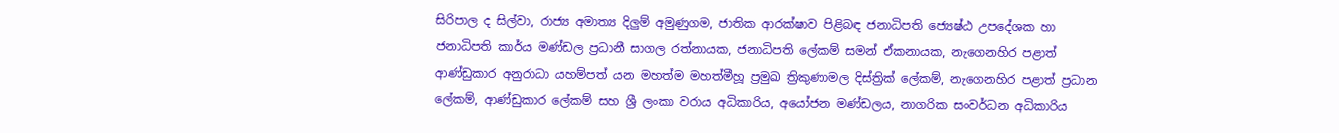සිරිපාල ද සිල්වා, රාජ්‍ය අමාත්‍ය දිලුම් අමුණුගම, ජාතික ආරක්ෂාව පිළිබඳ ජනාධිපති ජ්‍යෙෂ්ඨ උපදේශක හා ජනාධිපති කාර්ය මණ්ඩල ප්‍රධානී සාගල රත්නායක, ජනාධිපති ලේකම් සමන් ඒකනායක, නැගෙනහිර පළාත් ආණ්ඩුකාර අනුරාධා යහම්පත් යන මහත්ම මහත්මීහූ ප්‍රමුඛ ත්‍රිකුණාමල දිස්ත්‍රික් ලේකම්, නැගෙනහිර පළාත් ප්‍රධාන ලේකම්, ආණ්ඩුකාර ලේකම් සහ ශ්‍රී ලංකා වරාය අධිකාරිය, අයෝජන මණ්ඩලය, නාගරික සංවර්ධන අධිකාරිය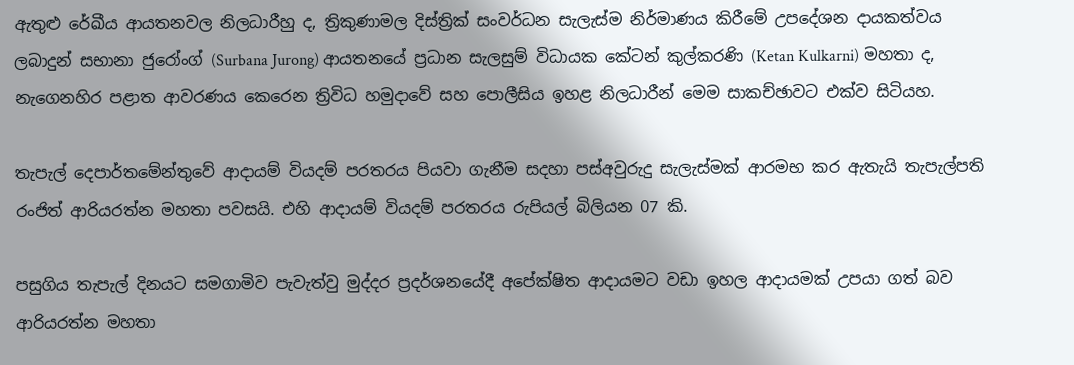ඇතුළු රේඛීය ආයතනවල නිලධාරීහු ද, ත්‍රිකුණාමල දිස්ත්‍රික් සංවර්ධන සැලැස්ම නිර්මාණය කිරීමේ උපදේශන දායකත්වය ලබාදුන් සභානා ජුරෝංග් (Surbana Jurong) ආයතනයේ ප්‍රධාන සැලසුම් විධායක කේටන් කුල්කරණි (Ketan Kulkarni) මහතා ද, නැගෙනහිර පළාත ආවරණය කෙරෙන ත්‍රිවිධ හමුදාවේ සහ පොලීසිය ඉහළ නිලධාරීන් මෙම සාකච්ඡාවට එක්ව සිටියහ.

තැපැල් දෙපාර්තමේන්තුවේ ආදායම් වියදම් පරතරය පියවා ගැනීම සදහා පස්අවුරුදු සැලැස්මක් ආරමභ කර ඇතැයි තැපැල්පති රංජිත් ආරියරත්න මහතා පවසයි. එහි ආදායම් වියදම් පරතරය රුපියල් බිලියන 07 කි.

පසුගිය තැපැල් දිනයට සමගාමිව පැවැත්වු මුද්දර ප්‍රදර්ශනයේදී අපේක්ෂිත ආදායමට වඩා ඉහල ආදායමක් උපයා ගත් බව ආරියරත්න මහතා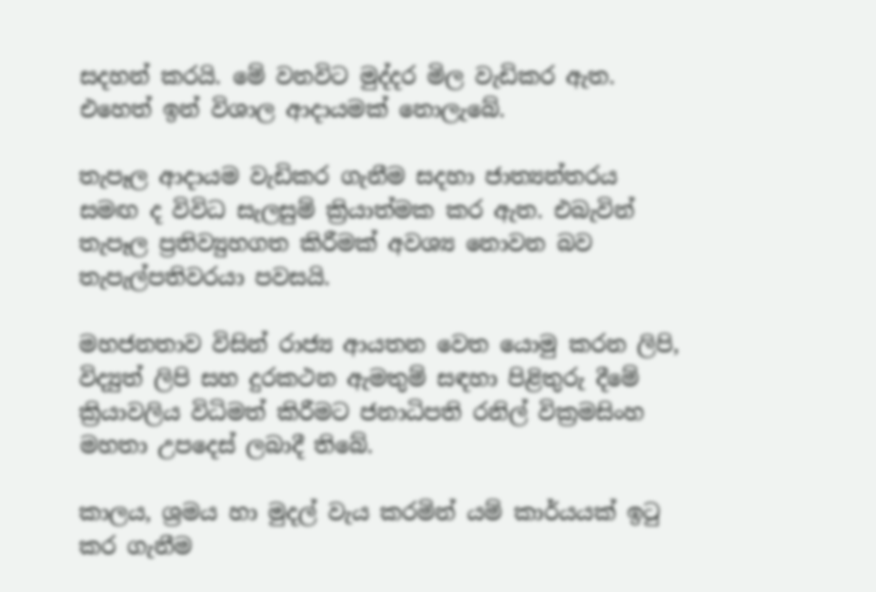සදහන් කරයි. මේ වනවිට මුද්දර මිල වැඩිකර ඇත. එහෙත් ඉන් විශාල ආදායමක් නොලැබේ.

තැපෑල ආදායම වැඩිකර ගැනීම සදහා ජාත්‍යන්තරය සමඟ ද විවිධ සැලසුම් ක්‍රියාත්මක කර ඇත. එබැවින් තැපෑල ප්‍රතිව්‍යුහගත කිරීමක් අවශ්‍ය නොවන බව තැපැල්පතිවරයා පවසයි.

මහජනතාව විසින් රාජ්‍ය ආයතන වෙත යොමු කරන ලිපි, විද්‍යුත් ලිපි සහ දුරකථන ඇමතුම් සඳහා පිළිතුරු දීමේ ක්‍රියාවලිය විධිමත් කිරීමට ජනාධිපති රනිල් වික්‍රමසිංහ මහතා උපදෙස් ලබාදී තිබේ.

කාලය, ශ්‍රමය හා මුදල් වැය කරමින් යම් කාර්යයක් ඉටු කර ගැනීම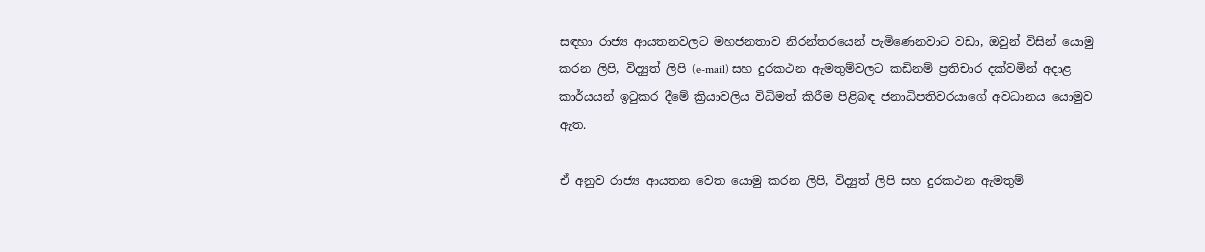සඳහා රාජ්‍ය ආයතනවලට මහජනතාව නිරන්තරයෙන් පැමිණෙනවාට වඩා, ඔවුන් විසින් යොමු කරන ලිපි, විද්‍යුත් ලිපි (e-mail) සහ දුරකථන ඇමතුම්වලට කඩිනම් ප්‍රතිචාර දක්වමින් අදාළ කාර්යයන් ඉටුකර දීමේ ක්‍රියාවලිය විධිමත් කිරීම පිළිබඳ ජනාධිපතිවරයාගේ අවධානය යොමුව ඇත.

ඒ අනුව රාජ්‍ය ආයතන වෙත යොමු කරන ලිපි, විද්‍යුත් ලිපි සහ දුරකථන ඇමතුම්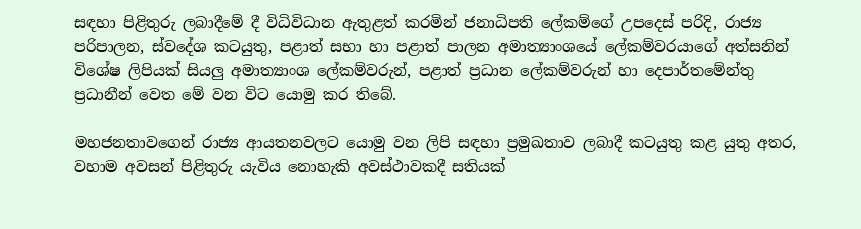සඳහා පිළිතුරු ලබාදීමේ දී විධිවිධාන ඇතුළත් කරමින් ජනාධිපති ලේකම්ගේ උපදෙස් පරිදි, රාජ්‍ය පරිපාලන, ස්වදේශ කටයුතු, පළාත් සභා හා පළාත් පාලන අමාත්‍යාංශයේ ලේකම්වරයාගේ අත්සනින් විශේෂ ලිපියක් සියලු අමාත්‍යාංශ ලේකම්වරුන්, පළාත් ප්‍රධාන ලේකම්වරුන් හා දෙපාර්තමේන්තු ප්‍රධානීන් වෙත මේ වන විට යොමු කර තිබේ.

මහජනතාවගෙන් රාජ්‍ය ආයතනවලට යොමු වන ලිපි සඳහා ප්‍රමුඛතාව ලබාදී කටයුතු කළ යුතු අතර, වහාම අවසන් පිළිතුරු යැවිය නොහැකි අවස්ථාවකදී සතියක්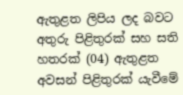ඇතුළත ලිපිය ලද බවට අතුරු පිළිතුරක් සහ සති හතරක් (04) ඇතුළත අවසන් පිළිතුරක් යැවීමේ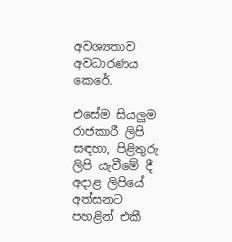අවශ්‍යතාව අවධාරණය කෙරේ.

එසේම සියලුම රාජකාරී ලිපි සඳහා, පිළිතුරු ලිපි යැවීමේ දී අදාළ ලිපියේ අත්සනට පහළින් එකී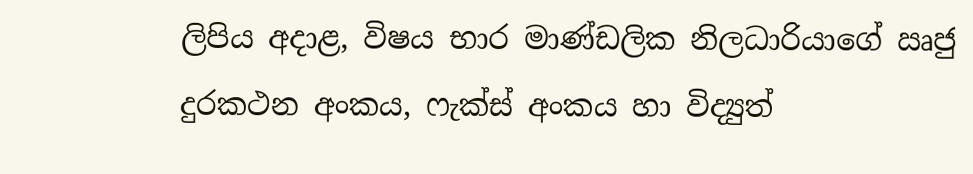ලිපිය අදාළ, විෂය භාර මාණ්ඩලික නිලධාරියාගේ ඍජු දුරකථන අංකය, ෆැක්ස් අංකය හා විද්‍යුත්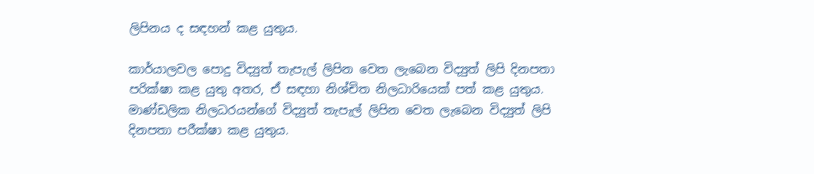ලිපිනය ද සඳහන් කළ යුතුය.

කාර්යාලවල පොදු විද්‍යුත් තැපැල් ලිපින වෙත ලැබෙන විද්‍යුත් ලිපි දිනපතා පරික්ෂා කළ යුතු අතර, ඒ සඳහා නිශ්චිත නිලධාරියෙක් පත් කළ යුතුය. මාණ්ඩලික නිලධරයන්ගේ විද්‍යුත් තැපැල් ලිපින වෙත ලැබෙන විද්‍යුත් ලිපි දිනපතා පරීක්ෂා කළ යුතුය.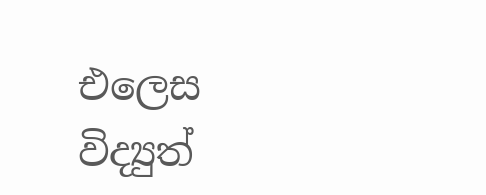එලෙස විද්‍යුත්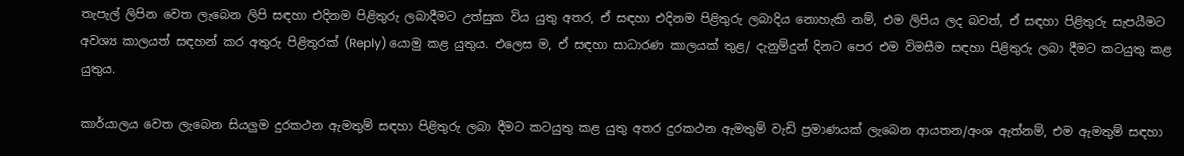තැපැල් ලිපින වෙත ලැබෙන ලිපි සඳහා එදිනම පිළිතුරු ලබාදීමට උත්සුක විය යුතු අතර, ඒ සඳහා එදිනම පිළිතුරු ලබාදිය නොහැකි නම්, එම ලිපිය ලද බවත්, ඒ සඳහා පිළිතුරු සැපයීමට අවශ්‍ය කාලයත් සඳහන් කර අතුරු පිළිතුරක් (Reply) යොමු කළ යුතුය. එලෙස ම, ඒ සඳහා සාධාරණ කාලයක් තුළ/ දැනුම්දුන් දිනට පෙර එම විමසීම සඳහා පිළිතුරු ලබා දීමට කටයුතු කළ යුතුය.

කාර්යාලය වෙත ලැබෙන සියලුම දුරකථන ඇමතුම් සඳහා පිළිතුරු ලබා දීමට කටයුතු කළ යුතු අතර දුරකථන ඇමතුම් වැඩි ප්‍රමාණයක් ලැබෙන ආයතන/අංශ ඇත්නම්, එම ඇමතුම් සඳහා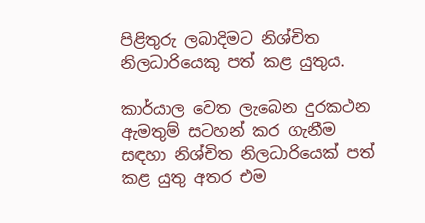පිළිතුරු ලබාදිමට නිශ්චිත නිලධාරියෙකු පත් කළ යුතුය.

කාර්යාල වෙත ලැබෙන දුරකථන ඇමතුම් සටහන් කර ගැනීම සඳහා නිශ්චිත නිලධාරියෙක් පත් කළ යුතු අතර එම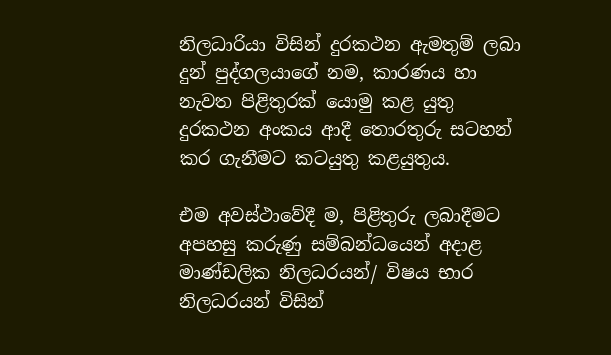නිලධාරියා විසින් දුරකථන ඇමතුම් ලබා දුන් පුද්ගලයාගේ නම, කාරණය හා නැවත පිළිතුරක් යොමු කළ යුතු දුරකථන අංකය ආදී තොරතුරු සටහන් කර ගැනීමට කටයුතු කළයුතුය.

එම අවස්ථාවේදී ම, පිළිතුරු ලබාදීමට අපහසු කරුණු සම්බන්ධයෙන් අදාළ මාණ්ඩලික නිලධරයන්/ විෂය භාර නිලධරයන් විසින්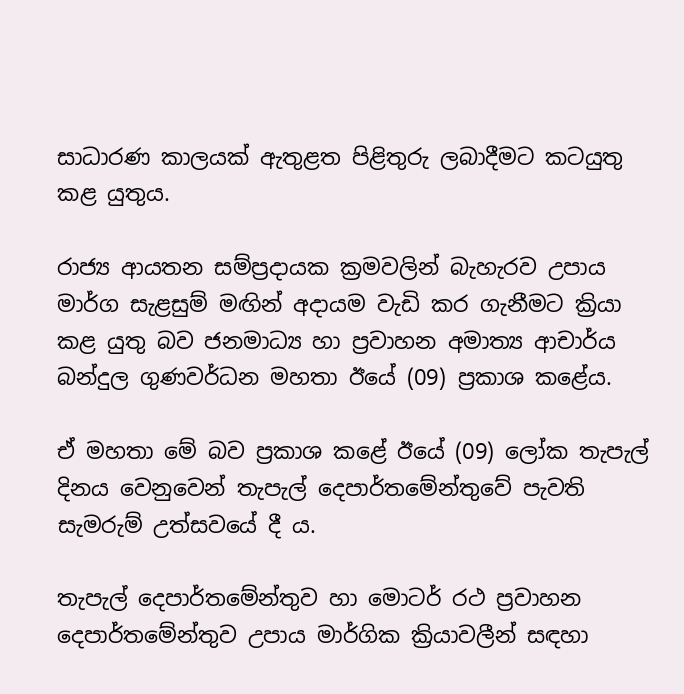සාධාරණ කාලයක් ඇතුළත පිළිතුරු ලබාදීමට කටයුතු කළ යුතුය.

රාජ්‍ය ආයතන සම්ප්‍රදායක ක්‍රමවලින් බැහැරව උපාය මාර්ග සැළසුම් මඟින් අදායම වැඩි කර ගැනීමට ක්‍රියා කළ යුතු බව ජනමාධ්‍ය හා ප්‍රවාහන අමාත්‍ය ආචාර්ය බන්දුල ගුණවර්ධන මහතා ඊයේ (09) ප්‍රකාශ කළේය.

ඒ මහතා මේ බව ප්‍රකාශ කළේ ඊයේ (09) ලෝක තැපැල් දිනය වෙනුවෙන් තැපැල් දෙපාර්තමේන්තුවේ පැවති සැමරුම් උත්සවයේ දී ය.

තැපැල් දෙපාර්තමේන්තුව හා මොටර් රථ ප්‍රවාහන දෙපාර්තමේන්තුව උපාය මාර්ගික ක්‍රියාවලීන් සඳහා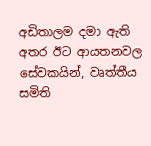අඩිතාලම දමා ඇති අතර ඊට ආයතනවල සේවකයින්, වෘත්තීය සමිති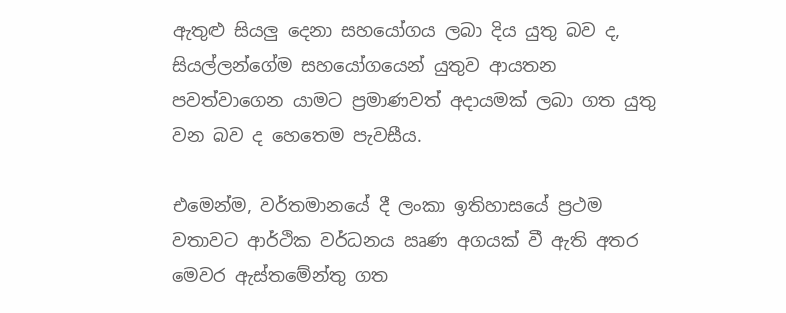ඇතුළු සියලු දෙනා සහයෝගය ලබා දිය යුතු බව ද, සියල්ලන්ගේම සහයෝගයෙන් යුතුව ආයතන පවත්වාගෙන යාමට ප්‍රමාණවත් අදායමක් ලබා ගත යුතු වන බව ද හෙතෙම පැවසීය.

එමෙන්ම, වර්තමානයේ දී ලංකා ඉතිහාසයේ ප්‍රථම වතාවට ආර්ථික වර්ධනය ඍණ අගයක් වී ඇති අතර මෙවර ඇස්තමේන්තු ගත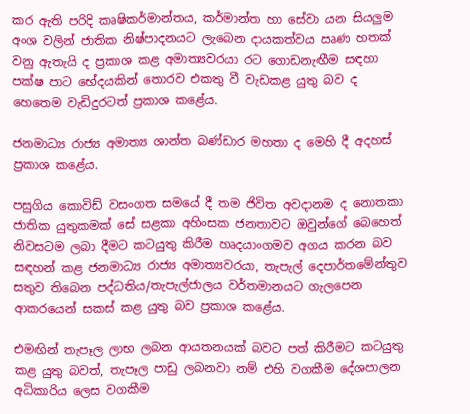කර ඇති පරිදි කෘෂිකර්මාන්තය, කර්මාන්ත හා සේවා යන සියලුම අංශ වලින් ජාතික නිෂ්පාදනයට ලැබෙන දායකත්වය ඍණ හතක් වනු ඇතැයි ද ප්‍රකාශ කළ අමාත්‍යවරයා රට ගොඩනැඟීම සඳහා පක්ෂ පාට භේදයකින් තොරව එකතු වී වැඩකළ යුතු බව ද හෙතෙම වැඩිදුරටත් ප්‍රකාශ කළේය.

ජනමාධ්‍ය රාජ්‍ය අමාත්‍ය ශාන්ත බණ්ඩාර මහතා ද මෙහි දී අදහස් ප්‍රකාශ කළේය.

පසුගිය කොවිඩ් වසංගත සමයේ දී තම ජිවිත අවදානම ද නොතකා ජාතික යුතුකමක් සේ සළකා අහිංසක ජනතාවට ඔවුන්ගේ බෙහෙත් නිවසටම ලබා දීමට කටයුතු කිරීම හෘදයාංගමව අගය කරන බව සඳහන් කළ ජනමාධ්‍ය රාජ්‍ය අමාත්‍යවරයා, තැපැල් දෙපාර්තමේන්තුව සතුව තිබෙන පද්ධතිය/තැපැල්ජාලය වර්තමානයට ගැලපෙන ආකරයෙන් සකස් කළ යුතු බව ප්‍රකාශ කළේය.

එමඟින් තැපෑල ලාභ ලබන ආයතනයක් බවට පත් කිරීමට කටයුතු කළ යුතු බවත්, තැපෑල පාඩු ලබනවා නම් එහි වගකීම දේශපාලන අධිකාරිය ලෙස වගකීම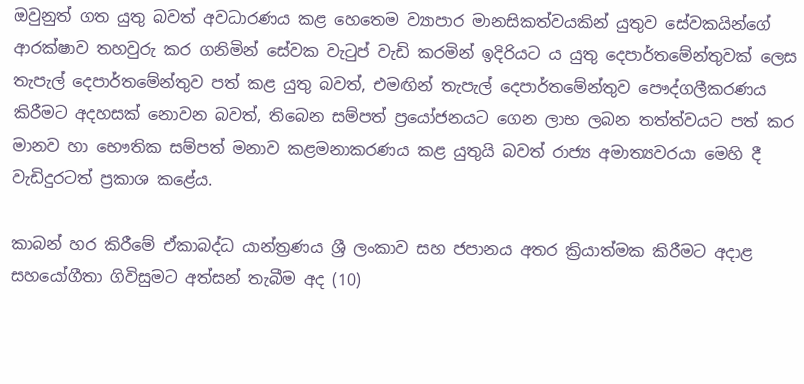ඔවුනුත් ගත යුතු බවත් අවධාරණය කළ හෙතෙම ව්‍යාපාර මානසිකත්වයකින් යුතුව සේවකයින්ගේ ආරක්ෂාව තහවුරු කර ගනිමින් සේවක වැටුප් වැඩි කරමින් ඉදිරියට ය යුතු දෙපාර්තමේන්තුවක් ලෙස තැපැල් දෙපාර්තමේන්තුව පත් කළ යුතු බවත්, එමඟින් තැපැල් දෙපාර්තමේන්තුව පෞද්ගලීකරණය කිරීමට අදහසක් නොවන බවත්, තිබෙන සම්පත් ප්‍රයෝජනයට ගෙන ලාභ ලබන තත්ත්වයට පත් කර මානව හා භෞතික සම්පත් මනාව කළමනාකරණය කළ යුතුයි බවත් රාජ්‍ය අමාත්‍යවරයා මෙහි දී වැඩිදුරටත් ප්‍රකාශ කළේය.

කාබන් හර කිරීමේ ඒකාබද්ධ යාන්ත්‍රණය ශ්‍රී ලංකාව සහ ජපානය අතර ක්‍රියාත්මක කිරීමට අදාළ සහයෝගීතා ගිවිසුමට අත්සන් තැබීම අද (10)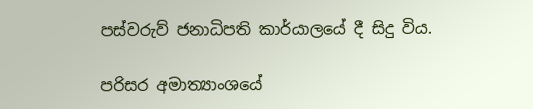පස්වරුව් ජනාධිපති කාර්යාලයේ දී සිදු විය.

පරිසර අමාත්‍යාංශයේ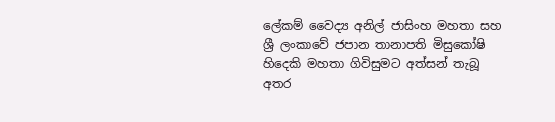ලේකම් වෛද්‍ය අනිල් ජාසිංහ මහතා සහ ශ්‍රී ලංකාවේ ජපාන තානාපති මිසුකෝෂි හිදෙකි මහතා ගිවිසුමට අත්සන් තැබූ අතර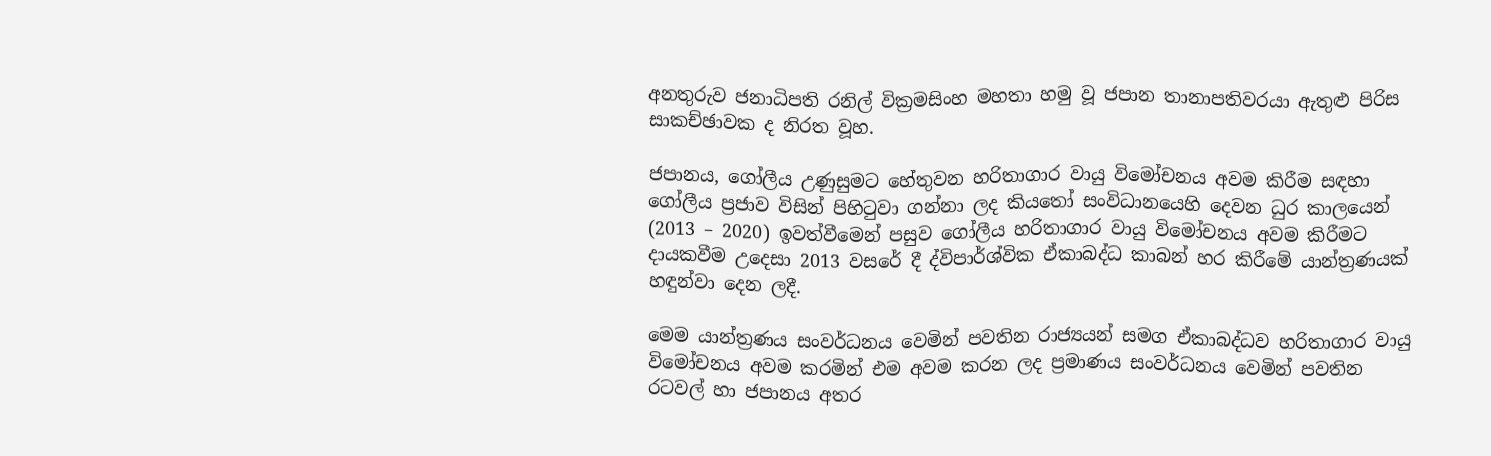අනතුරුව ජනාධිපති රනිල් වික්‍රමසිංහ මහතා හමු වූ ජපාන තානාපතිවරයා ඇතුළු පිරිස සාකච්ඡාවක ද නිරත වූහ.

ජපානය, ගෝලීය උණුසුමට හේතුවන හරිතාගාර වායු විමෝචනය අවම කිරීම සඳහා ගෝලීය ප්‍රජාව විසින් පිහිටුවා ගන්නා ලද කියතෝ සංවිධානයෙහි දෙවන ධුර කාලයෙන් (2013 – 2020) ඉවත්වීමෙන් පසුව ගෝලීය හරිතාගාර වායු විමෝචනය අවම කිරීමට දායකවීම උදෙසා 2013 වසරේ දී ද්විපාර්ශ්වික ඒකාබද්ධ කාබන් හර කිරීමේ යාන්ත්‍රණයක් හඳුන්වා දෙන ලදී.

මෙම යාන්ත්‍රණය සංවර්ධනය වෙමින් පවතින රාජ්‍යයන් සමග ඒකාබද්ධව හරිතාගාර වායු විමෝචනය අවම කරමින් එම අවම කරන ලද ප්‍රමාණය සංවර්ධනය වෙමින් පවතින රටවල් හා ජපානය අතර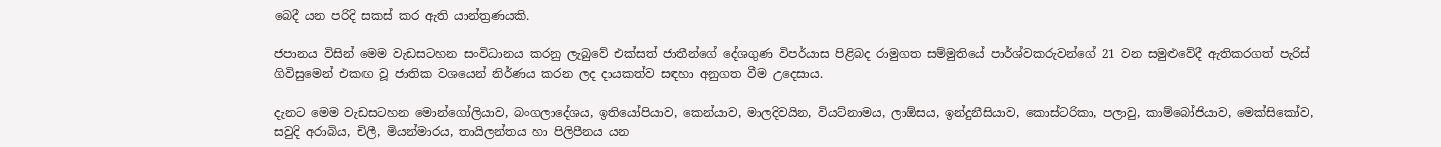බෙදී යන පරිදි සකස් කර ඇති යාන්ත්‍රණයකි.

ජපානය විසින් මෙම වැඩසටහන සංවිධානය කරනු ලැබුවේ එක්සත් ජාතීන්ගේ දේශගුණ විපර්යාස පිළිබද රාමුගත සම්මුතියේ පාර්ශ්වකරුවන්ගේ 21 වන සමුළුවේදී ඇතිකරගත් පැරිස් ගිවිසුමෙන් එකඟ වූ ජාතික වශයෙන් නිර්ණය කරන ලද දායකත්ව සඳහා අනුගත වීම උදෙසාය.

දැනට මෙම වැඩසටහන මොන්ගෝලියාව, බංගලාදේශය, ඉතියෝපියාව, කෙන්යාව, මාලදිවයින, වියට්නාමය, ලාඕසය, ඉන්දුනීසියාව, කොස්ටරිකා, පලාවු, කාම්බෝජියාව, මෙක්සිකෝව, සවුදි අරාබිය, චිලී, මියන්මාරය, තායිලන්තය හා පිලිපීනය යන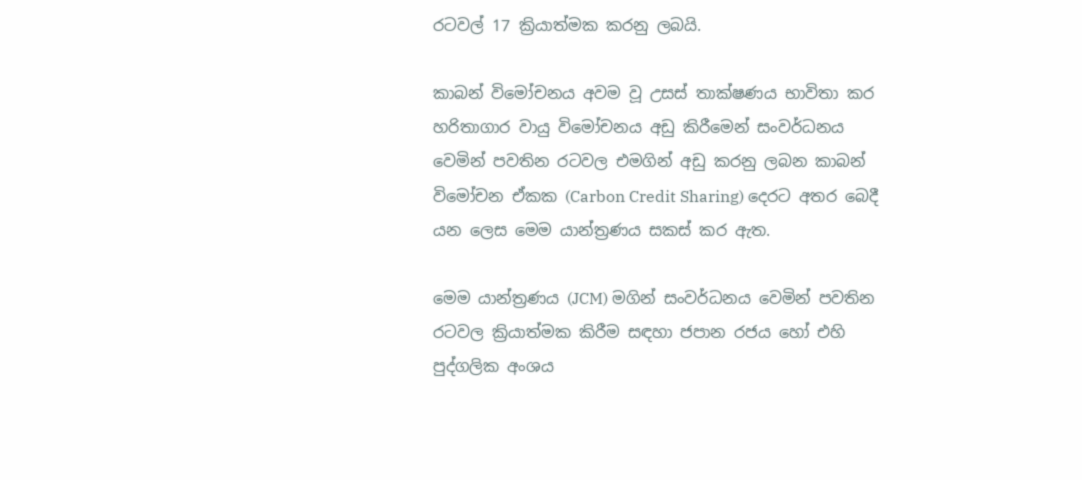රටවල් 17 ක්‍රියාත්මක කරනු ලබයි.

කාබන් විමෝචනය අවම වූ උසස් තාක්ෂණය භාවිතා කර හරිතාගාර වායු විමෝචනය අඩු කිරීමෙන් සංවර්ධනය වෙමින් පවතින රටවල එමගින් අඩු කරනු ලබන කාබන් විමෝචන ඒකක (Carbon Credit Sharing) දෙරට අතර බෙදී යන ලෙස මෙම යාන්ත්‍රණය සකස් කර ඇත.

මෙම යාන්ත්‍රණය (JCM) මගින් සංවර්ධනය වෙමින් පවතින රටවල ක්‍රියාත්මක කිරීම සඳහා ජපාන රජය හෝ එහි පුද්ගලික අංශය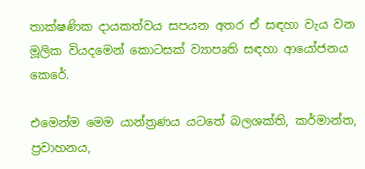තාක්ෂණික දායකත්වය සපයන අතර ඒ සඳහා වැය වන මූලික වියදමෙන් කොටසක් ව්‍යාපෘති සඳහා ආයෝජනය කෙරේ.

එමෙන්ම මෙම යාන්ත්‍රණය යටතේ බලශක්ති, කර්මාන්ත, ප්‍රවාහනය,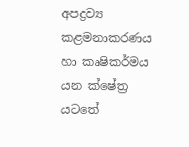අපද්‍රව්‍ය කළමනාකරණය හා කෘෂිකර්මය යන ක්ෂේත්‍ර යටතේ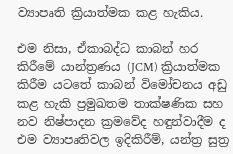ව්‍යාපෘති ක්‍රියාත්මක කළ හැකිය.

එම නිසා, ඒකාබද්ධ කාබන් හර කිරීමේ යාන්ත්‍රණය (JCM) ක්‍රියාත්මක කිරීම යටතේ කාබන් විමෝචනය අඩු කළ හැකි ප්‍රමුඛතම තාක්ෂණික සහ නව නිෂ්පාදන ක්‍රමවේද හඳුන්වාදීම ද එම ව්‍යාපෘතිවල ඉදිකිරීම්, යන්ත්‍ර සුත්‍ර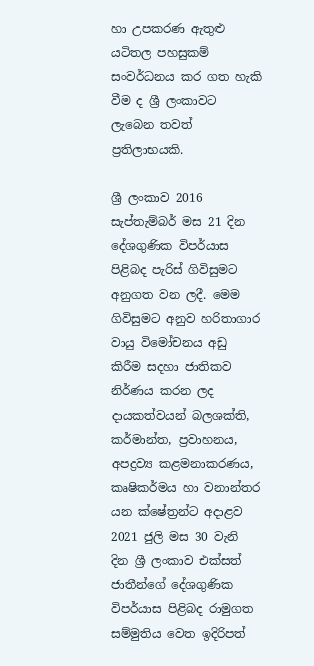හා උපකරණ ඇතුළු යටිතල පහසුකම් සංවර්ධනය කර ගත හැකි වීම ද ශ්‍රී ලංකාවට ලැබෙන තවත් ප්‍රතිලාභයකි.

ශ්‍රී ලංකාව 2016 සැප්තැම්බර් මස 21 දින දේශගුණික විපර්යාස පිළිබද පැරිස් ගිවිසුමට අනුගත වන ලදී. මෙම ගිවිසුමට අනුව හරිතාගාර වායු විමෝචනය අඩු කිරීම සදහා ජාතිකව නිර්ණය කරන ලද දායකත්වයන් බලශක්ති, කර්මාන්ත, ප්‍රවාහනය, අපද්‍රව්‍ය කළමනාකරණය, කෘෂිකර්මය හා වනාන්තර යන ක්ෂේත්‍රන්ට අදාළව 2021 ජුලි මස 30 වැනි දින ශ්‍රී ලංකාව එක්සත් ජාතීන්ගේ දේශගුණික විපර්යාස පිළිබද රාමුගත සම්මුතිය වෙත ඉදිරිපත්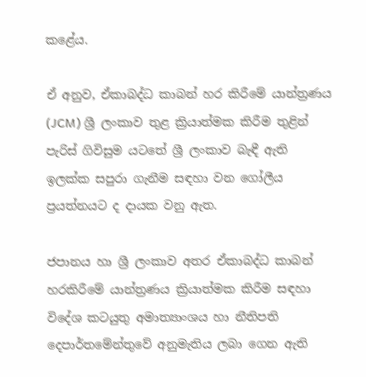කළේය.

ඒ අනුව, ඒකාබද්ධ කාබන් හර කිරීමේ යාන්ත්‍රණය (JCM) ශ්‍රී ලංකාව තුළ ක්‍රියාත්මක කිරීම තුළින් පැරිස් ගිවිසුම යටතේ ශ්‍රී ලංකාව බැඳී ඇති ඉලක්ක සපුරා ගැනීම සඳහා වන ගෝලීය ප්‍රයත්නයට ද දායක වනු ඇත.

ජපානය හා ශ්‍රී ලංකාව අතර ඒකාබද්ධ කාබන් හරකිරීමේ යාන්ත්‍රණය ක්‍රියාත්මක කිරීම සඳහා විදේශ කටයුතු අමාත්‍යාංශය හා නීතිපති දෙපාර්තමේන්තුවේ අනුමැතිය ලබා ගෙන ඇති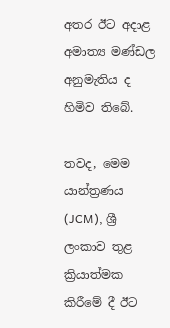අතර ඊට අදාළ අමාත්‍ය මණ්ඩල අනුමැතිය ද හිමිව තිබේ.

තවද, මෙම යාන්ත්‍රණය (JCM), ශ්‍රී ලංකාව තුළ ක්‍රියාත්මක කිරීමේ දී ඊට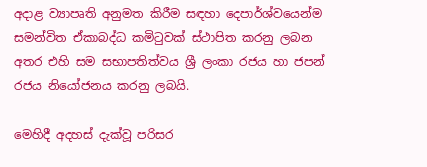අදාළ ව්‍යාපෘති අනුමත කිරීම සඳහා දෙපාර්ශ්වයෙන්ම සමන්විත ඒකාබද්ධ කමිටුවක් ස්ථාපිත කරනු ලබන අතර එහි සම සභාපතිත්වය ශ්‍රී ලංකා රජය හා ජපන් රජය නියෝජනය කරනු ලබයි.

මෙහිදී අදහස් දැක්වූ පරිසර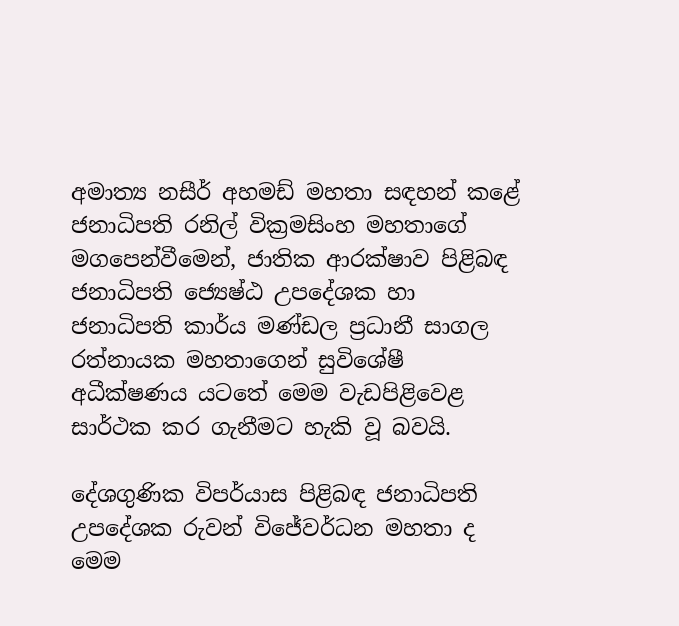අමාත්‍ය නසීර් අහමඩ් මහතා සඳහන් කළේ ජනාධිපති රනිල් වික්‍රමසිංහ මහතාගේ මගපෙන්වීමෙන්, ජාතික ආරක්ෂාව පිළිබඳ ජනාධිපති ජ්‍යෙෂ්ඨ උපදේශක හා ජනාධිපති කාර්ය මණ්ඩල ප්‍රධානී සාගල රත්නායක මහතාගෙන් සුවිශේෂී අධීක්ෂණය යටතේ මෙම වැඩපිළිවෙළ සාර්ථක කර ගැනීමට හැකි වූ බවයි.

දේශගුණික විපර්යාස පිළිබඳ ජනාධිපති උපදේශක රුවන් විජේවර්ධන මහතා ද මෙම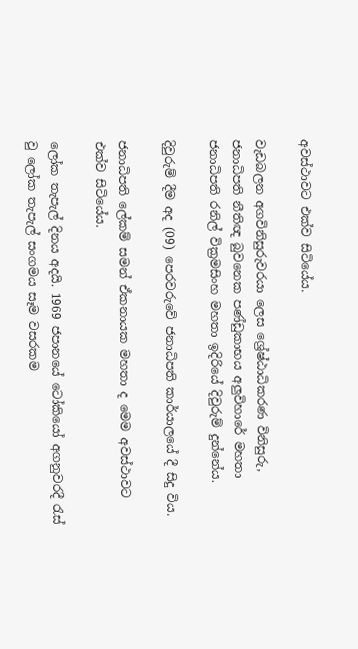අවස්ථාවට එක්ව සිටියේය.

වැඩබලන අගවිනිසුරුවරයා ලෙස ශ්‍රේෂ්ඨාධිකරණ විනිසුරු, ජනාධිපති නීතිඥ බුවනෙක පණ්ඩුකාභය අලුවිහාරේ මහතා ජනාධිපති රනිල් වික්‍රමසිංහ මහතා ඉදිරියේ දිවුරුම් දුන්නේය.

දිවුරුම් දීම අද (09) පෙරවරුවේ ජනාධිපති කාර්යාලයේ දී සිදු විය.

ජනාධිපති ලේකම් සමන් ඒකනායක මහතා ද මෙම අවස්ථාවට එක්ව සිටියේය.

ලෝක තැපැල් දිනය අදයි. 1969 ජපානයේ ටෝකියෝ අගනුවරදී රැස් වු ලෝක තැපැල් සංගමය සෑම වසරකම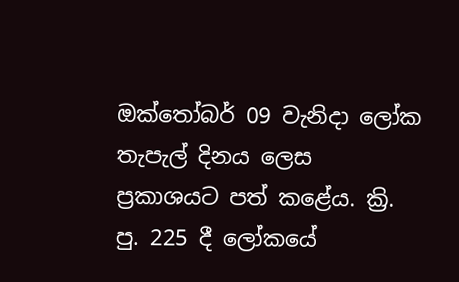ඔක්තෝබර් 09 වැනිදා ලෝක තැපැල් දිනය ලෙස ප්‍රකාශයට පත් කළේය. ක්‍රි. පු. 225 දී ලෝකයේ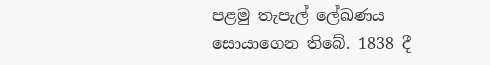පළමු තැපැල් ලේඛණය සොයාගෙන තිබේ. 1838 දී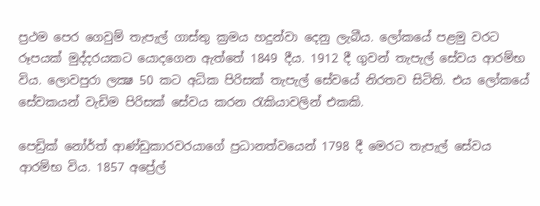ප්‍රථම පෙර ගෙවුම් තැපැල් ගාස්තු ක්‍රමය හදුන්වා දෙනු ලැබීය. ලෝකයේ පළමු වරට රූපයක් මුද්දරයකට යොදගෙන ඇත්තේ 1849 දීය. 1912 දී ගුවන් තැපැල් සේවය ආරම්භ විය. ලොවපුරා ලක්‍ෂ 50 කට අධික පිරිසක් තැපැල් සේවයේ නිරතව සිටිති. එය ලෝකයේ සේවකයන් වැඩිම පිරිසක් සේවය කරන රැකියාවලින් එකකි.

පෙඩ්‍රික් නෝර්ත් ආණ්ඩුකාරවරයාගේ ප්‍රධානත්වයෙන් 1798 දී මෙරට තැපැල් සේවය ආරම්භ විය. 1857 අප්‍රේල්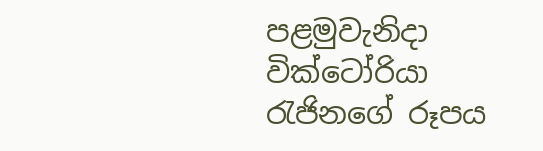පළමුවැනිදා වික්ටෝරියා රැජිනගේ රූපය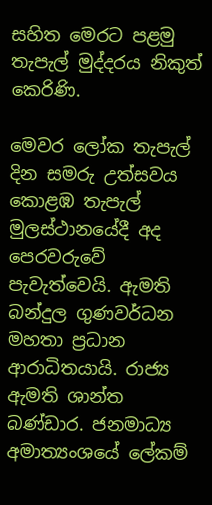සහිත මෙරට පළමු තැපැල් මුද්දරය නිකුත් කෙරිණි.

මෙවර ලෝක තැපැල් දින සමරු උත්සවය කොළඹ තැපැල් මුලස්ථානයේදී අද පෙරවරුවේ පැවැත්වෙයි. ඇමති බන්දුල ගුණවර්ධන මහතා ප්‍රධාන ආරාධිතයායි. රාජ්‍ය ඇමති ශාන්ත බණ්ඩාර. ජනමාධ්‍ය අමාත්‍යංශයේ ලේකම්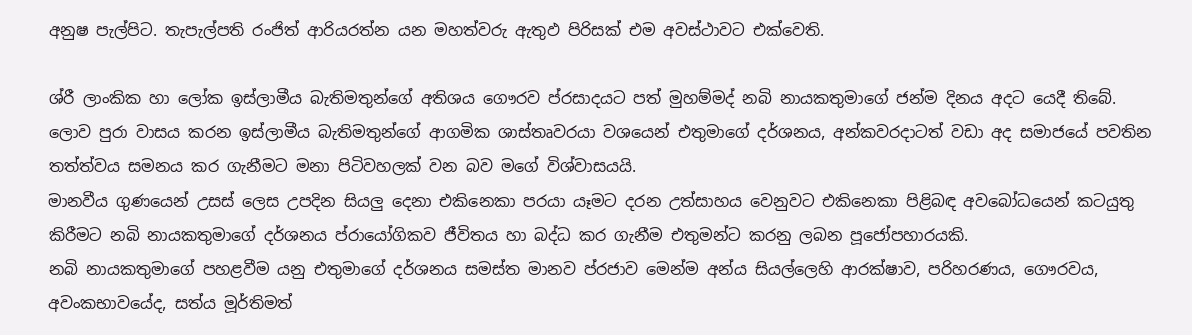අනුෂ පැල්පිට. තැපැල්පති රංජිත් ආරියරත්න යන මහත්වරු ඇතුඵ පිරිසක් එම අවස්ථාවට එක්වෙති.

ශ්රී ලාංකික හා ලෝක ඉස්ලාමීය බැතිමතුන්ගේ අතිශය ගෞරව ප්රසාදයට පත් මුහම්මද් නබි නායකතුමාගේ ජන්ම දිනය අදට යෙදී තිබේ.
ලොව පුරා වාසය කරන ඉස්ලාමීය බැතිමතුන්ගේ ආගමික ශාස්තෘවරයා වශයෙන් එතුමාගේ දර්ශනය, අන්කවරදාටත් වඩා අද සමාජයේ පවතින තත්ත්වය සමනය කර ගැනීමට මනා පිටිවහලක් වන බව මගේ විශ්වාසයයි.
මානවීය ගුණයෙන් උසස් ලෙස උපදින සියලු දෙනා එකිනෙකා පරයා යෑමට දරන උත්සාහය වෙනුවට එකිනෙකා පිළිබඳ අවබෝධයෙන් කටයුතු කිරීමට නබි නායකතුමාගේ දර්ශනය ප්රායෝගිකව ජීවිතය හා බද්ධ කර ගැනීම එතුමන්ට කරනු ලබන පූජෝපහාරයකි.
නබි නායකතුමාගේ පහළවීම යනු එතුමාගේ දර්ශනය සමස්ත මානව ප්රජාව මෙන්ම අන්ය සියල්ලෙහි ආරක්ෂාව, පරිහරණය, ගෞරවය, අවංකභාවයේද, සත්ය මූර්තිමත්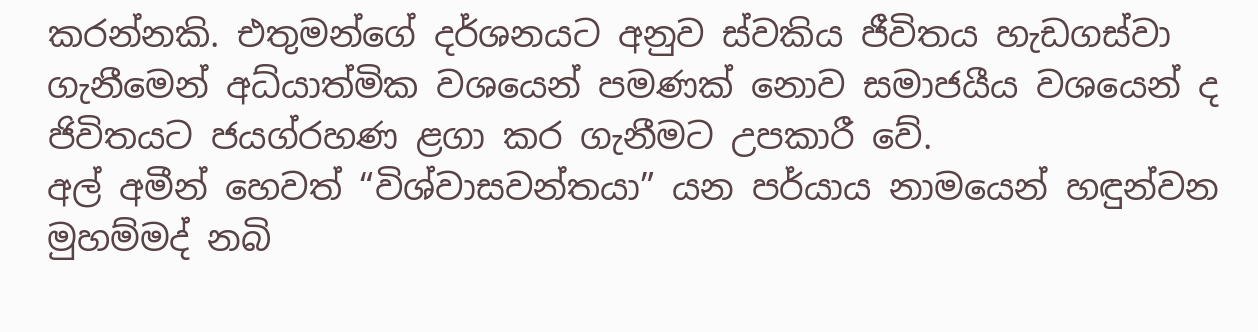කරන්නකි. එතුමන්ගේ දර්ශනයට අනුව ස්වකිය ජීවිතය හැඩගස්වා ගැනීමෙන් අධ්යාත්මික වශයෙන් පමණක් නොව සමාජයීය වශයෙන් ද ජිවිතයට ජයග්රහණ ළගා කර ගැනීමට උපකාරී වේ.
අල් අමීන් හෙවත් “විශ්වාසවන්තයා” යන පර්යාය නාමයෙන් හඳුන්වන මුහම්මද් නබි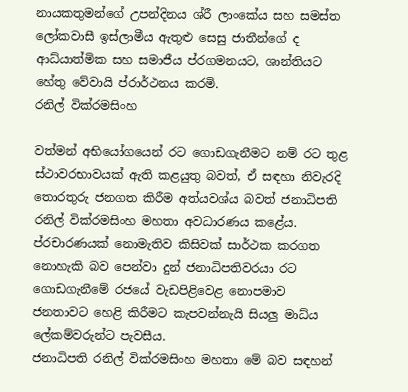නායකතුමන්ගේ උපන්දිනය ශ්රී ලාංකේය සහ සමස්ත ලෝකවාසී ඉස්ලාමීය ඇතුළු සෙසු ජාතීන්ගේ ද ආධ්යාත්මික සහ සමාජීය ප්රගමනයට, ශාන්තියට හේතු වේවායි ප්රාර්ථනය කරමි.
රනිල් වික්රමසිංහ

වත්මන් අභියෝගයෙන් රට ගොඩගැනීමට නම් රට තුළ ස්ථාවරභාවයක් ඇති කළයුතු බවත්, ඒ සඳහා නිවැරදි තොරතුරු ජනගත කිරීම අත්යවශ්ය බවත් ජනාධිපති රනිල් වික්රමසිංහ මහතා අවධාරණය කළේය.
ප්රචාරණයක් නොමැතිව කිසිවක් සාර්ථක කරගත නොහැකි බව පෙන්වා දුන් ජනාධිපතිවරයා රට ගොඩගැනීමේ රජයේ වැඩපිළිවෙළ නොපමාව ජනතාවට හෙළි කිරීමට කැපවන්නැයි සියලු මාධ්ය ලේකම්වරුන්ට පැවසීය.
ජනාධිපති රනිල් වික්රමසිංහ මහතා මේ බව සඳහන්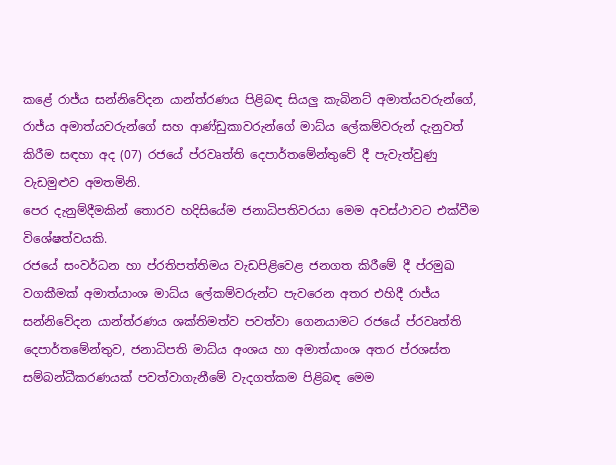කළේ රාජ්ය සන්නිවේදන යාන්ත්රණය පිළිබඳ සියලු කැබිනට් අමාත්යවරුන්ගේ, රාජ්ය අමාත්යවරුන්ගේ සහ ආණ්ඩුකාවරුන්ගේ මාධ්ය ලේකම්වරුන් දැනුවත් කිරීම සඳහා අද (07) රජයේ ප්රවෘත්ති දෙපාර්තමේන්තුවේ දී පැවැත්වුණු වැඩමුළුව අමතමිනි.
පෙර දැනුම්දීමකින් තොරව හදිසියේම ජනාධිපතිවරයා මෙම අවස්ථාවට එක්වීම විශේෂත්වයකි.
රජයේ සංවර්ධන හා ප්රතිපත්තිමය වැඩපිළිවෙළ ජනගත කිරීමේ දී ප්රමුඛ වගකීමක් අමාත්යාංශ මාධ්ය ලේකම්වරුන්ට පැවරෙන අතර එහිදී රාජ්ය සන්නිවේදන යාන්ත්රණය ශක්තිමත්ව පවත්වා ගෙනයාමට රජයේ ප්රවෘත්ති දෙපාර්තමේන්තුව, ජනාධිපති මාධ්ය අංශය හා අමාත්යාංශ අතර ප්රශස්ත සම්බන්ධීකරණයක් පවත්වාගැනීමේ වැදගත්කම පිළිබඳ මෙම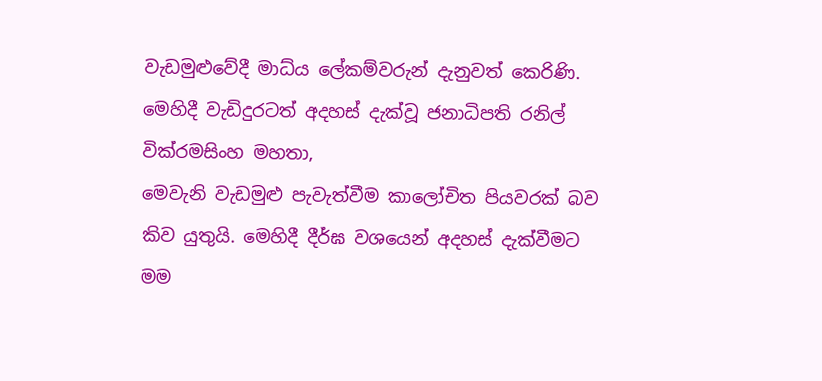වැඩමුළුවේදී මාධ්ය ලේකම්වරුන් දැනුවත් කෙරිණි.
මෙහිදී වැඩිදුරටත් අදහස් දැක්වූ ජනාධිපති රනිල් වික්රමසිංහ මහතා,
මෙවැනි වැඩමුළු පැවැත්වීම කාලෝචිත පියවරක් බව කිව යුතුයි. මෙහිදී දීර්ඝ වශයෙන් අදහස් දැක්වීමට මම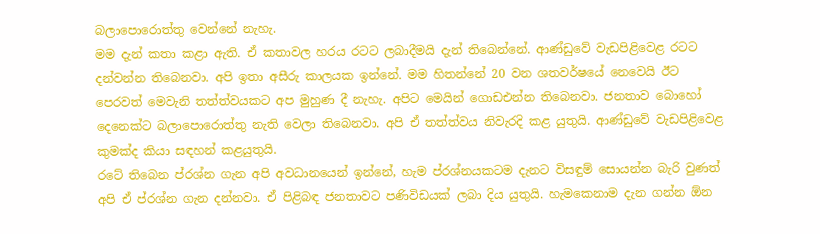බලාපොරොත්තු වෙන්නේ නැහැ.
මම දැන් කතා කළා ඇති. ඒ කතාවල හරය රටට ලබාදීමයි දැන් තිබෙන්නේ. ආණ්ඩුවේ වැඩපිළිවෙළ රටට දන්වන්න තිබෙනවා. අපි ඉතා අසීරු කාලයක ඉන්නේ. මම හිතන්නේ 20 වන ශතවර්ෂයේ නෙවෙයි ඊට පෙරවත් මෙවැනි තත්ත්වයකට අප මුහුණ දී නැහැ. අපිට මෙයින් ගොඩඑන්න තිබෙනවා. ජනතාව බොහෝ දෙනෙක්ට බලාපොරොත්තු නැති වෙලා තිබෙනවා. අපි ඒ තත්ත්වය නිවැරදි කළ යුතුයි. ආණ්ඩුවේ වැඩපිළිවෙළ කුමක්ද කියා සඳහන් කළයුතුයි.
රටේ තිබෙන ප්රශ්න ගැන අපි අවධානයෙන් ඉන්නේ, හැම ප්රශ්නයකටම දැනට විසඳුම් සොයන්න බැරි වුණත් අපි ඒ ප්රශ්න ගැන දන්නවා. ඒ පිළිබඳ ජනතාවට පණිවිඩයක් ලබා දිය යුතුයි. හැමකෙනාම දැන ගන්න ඕන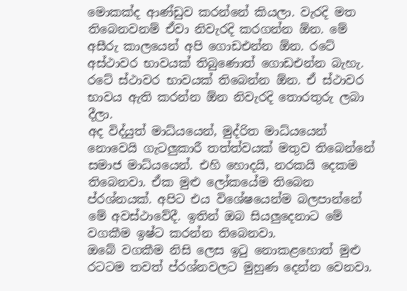මොකක්ද ආණ්ඩුව කරන්නේ කියලා. වැරදි මත තිබෙනවනම් ඒවා නිවැරදි කරගන්න ඕන. මේ අසීරු කාලයෙන් අපි ගොඩඑන්න ඕන. රටේ අස්ථාවර භාවයක් තිබුණොත් ගොඩඑන්න බැහැ. රටේ ස්ථාවර භාවයක් තිබෙන්න ඕන. ඒ ස්ථාවර භාවය ඇති කරන්න ඕන නිවැරදි තොරතුරු ලබා දීලා.
අද විද්යුත් මාධ්යයෙන්, මුද්රිත මාධ්යයෙන් නොවෙයි ගැටලුකාරී තත්ත්වයක් මතුව තිබෙන්නේ සමාජ මාධ්යයෙන්. එහි හොදයි, නරකයි දෙකම තිබෙනවා. ඒක මුළු ලෝකයේම තිබෙන ප්රශ්නයක්. අපිට එය විශේෂයෙන්ම බලපාන්නේ මේ අවස්ථාවේදී. ඉතින් ඔබ සියලුදෙනාට මේ වගකීම ඉෂ්ට කරන්න තිබෙනවා.
ඔබේ වගකීම නිසි ලෙස ඉටු නොකළහොත් මුළු රටටම තවත් ප්රශ්නවලට මුහුණ දෙන්න වෙනවා.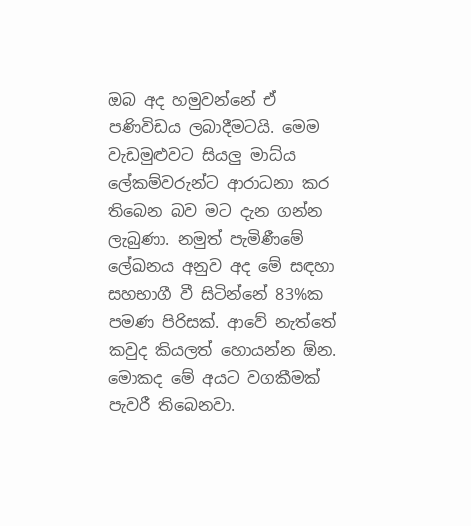ඔබ අද හමුවන්නේ ඒ පණිවිඩය ලබාදීමටයි. මෙම වැඩමුළුවට සියලු මාධ්ය ලේකම්වරුන්ට ආරාධනා කර තිබෙන බව මට දැන ගන්න ලැබුණා. නමුත් පැමිණීමේ ලේඛනය අනුව අද මේ සඳහා සහභාගී වී සිටින්නේ 83%ක පමණ පිරිසක්. ආවේ නැත්තේ කවුද කියලත් හොයන්න ඕන. මොකද මේ අයට වගකීමක් පැවරී තිබෙනවා.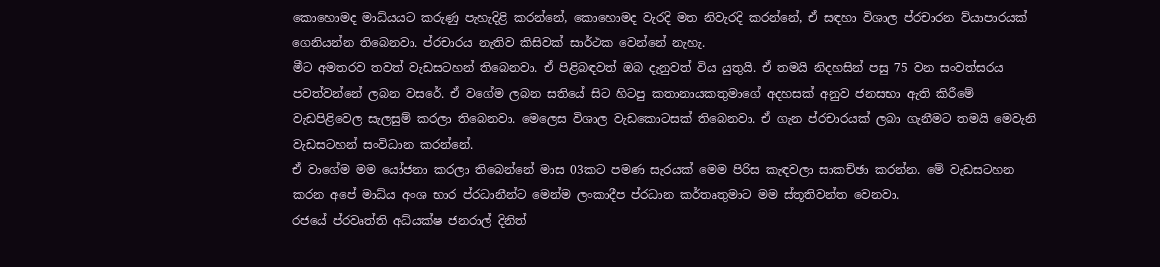කොහොමද මාධ්යයට කරුණු පැහැදිළි කරන්නේ, කොහොමද වැරදි මත නිවැරදි කරන්නේ, ඒ සඳහා විශාල ප්රචාරන ව්යාපාරයක් ගෙනියන්න තිබෙනවා. ප්රචාරය නැතිව කිසිවක් සාර්ථක වෙන්නේ නැහැ.
මීට අමතරව තවත් වැඩසටහන් තිබෙනවා. ඒ පිළිබඳවත් ඔබ දැනුවත් විය යුතුයි. ඒ තමයි නිදහසින් පසු 75 වන සංවත්සරය පවත්වන්නේ ලබන වසරේ. ඒ වගේම ලබන සතියේ සිට හිටපු කතානායකතුමාගේ අදහසක් අනුව ජනසභා ඇති කිරීමේ වැඩපිළිවෙල සැලසුම් කරලා තිබෙනවා. මෙලෙස විශාල වැඩකොටසක් තිබෙනවා. ඒ ගැන ප්රචාරයක් ලබා ගැනීමට තමයි මෙවැනි වැඩසටහන් සංවිධාන කරන්නේ.
ඒ වාගේම මම යෝජනා කරලා තිබෙන්නේ මාස 03කට පමණ සැරයක් මෙම පිරිස කැඳවලා සාකච්ඡා කරන්න. මේ වැඩසටහන කරන අපේ මාධ්ය අංශ භාර ප්රධානීන්ට මෙන්ම ලංකාදීප ප්රධාන කර්තෘතුමාට මම ස්තූතිවන්ත වෙනවා.
රජයේ ප්රවෘත්ති අධ්යක්ෂ ජනරාල් දිනිත්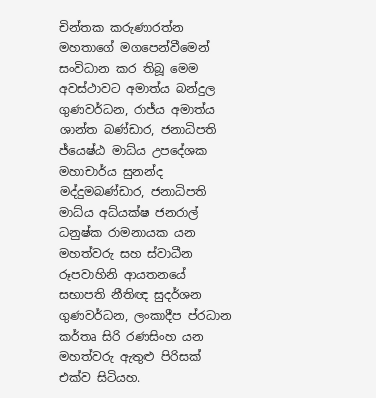චින්තක කරුණාරත්න මහතාගේ මගපෙන්වීමෙන් සංවිධාන කර තිබූ මෙම අවස්ථාවට අමාත්ය බන්දුල ගුණවර්ධන, රාජ්ය අමාත්ය ශාන්ත බණ්ඩාර, ජනාධිපති ජ්යෙෂ්ඨ මාධ්ය උපදේශක මහාචාර්ය සුනන්ද මද්දුමබණ්ඩාර, ජනාධිපති මාධ්ය අධ්යක්ෂ ජනරාල් ධනුෂ්ක රාමනායක යන මහත්වරු සහ ස්වාධීන රූපවාහිනි ආයතනයේ සභාපති නීතිඥ සුදර්ශන ගුණවර්ධන, ලංකාදීප ප්රධාන කර්තෘ සිරි රණසිංහ යන මහත්වරු ඇතුළු පිරිසක් එක්ව සිටියහ.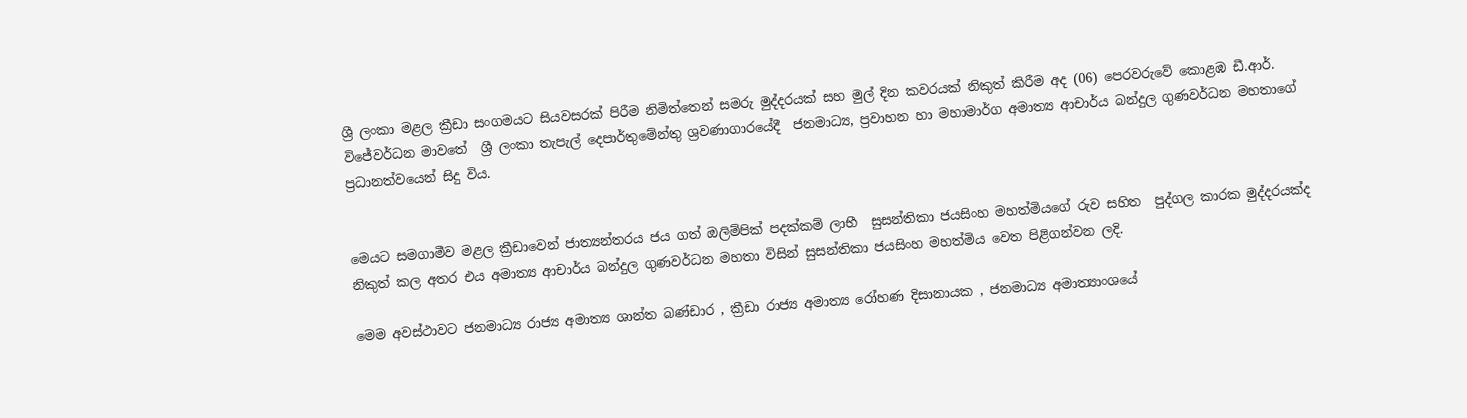ශ්‍රී ලංකා මළල ක්‍රීඩා සංගමයට සියවසරක් පිරීම නිමිත්තෙන් සමරු මුද්දරයක් සහ මුල් දින කවරයක් නිකුත් කිරීම අද (06) පෙරවරුවේ කොළඹ ඩී.ආර්. විජේවර්ධන මාවතේ  ශ්‍රී ලංකා තැපැල් දෙපාර්තුමේන්තු ශ්‍රවණාගාරයේදී  ජනමාධ්‍ය, ප්‍රවාහන හා මහාමාර්ග අමාත්‍ය ආචාර්ය බන්දුල ගුණවර්ධන මහතාගේ ප්‍රධානත්වයෙන් සිදු විය.


මෙයට සමගාමීව මළල ක්‍රීඩාවෙන් ජාත්‍යන්තරය ජය ගත් ඔලිම්පික් පදක්කම් ලාභී  සුසන්තිකා ජයසිංහ මහත්මියගේ රුව සහිත  පුද්ගල කාරක මුද්දරයක්ද නිකුත් කල අතර එය අමාත්‍ය ආචාර්ය බන්දුල ගුණවර්ධන මහතා විසින් සුසන්තිකා ජයසිංහ මහත්මිය වෙත පිළිගන්වන ලදි.

මෙම අවස්ථාවට ජනමාධ්‍ය රාජ්‍ය අමාත්‍ය ශාන්ත බණ්ඩාර , ක්‍රීඩා රාජ්‍ය අමාත්‍ය රෝහණ දිසානායක , ජනමාධ්‍ය අමාත්‍යාංශයේ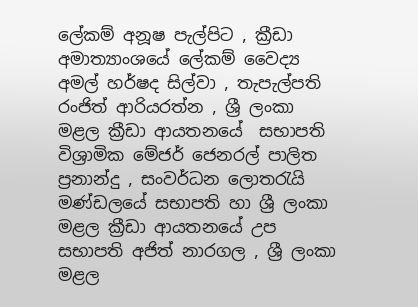ලේකම් අනූෂ පැල්පිට , ක්‍රීඩා අමාත්‍යාංශයේ ලේකම් වෛද්‍ය අමල් හර්ෂද සිල්වා , තැපැල්පති රංජිත් ආරියරත්න , ශ්‍රී ලංකා මළල ක්‍රීඩා ආයතනයේ  සභාපති විශ්‍රාමික මේජර් ජෙනරල් පාලිත ප්‍රනාන්දු , සංවර්ධන ලොතරැයි මණ්ඩලයේ සභාපති හා ශ්‍රී ලංකා මළල ක්‍රීඩා ආයතනයේ උප සභාපති අජිත් නාරගල , ශ්‍රී ලංකා මළල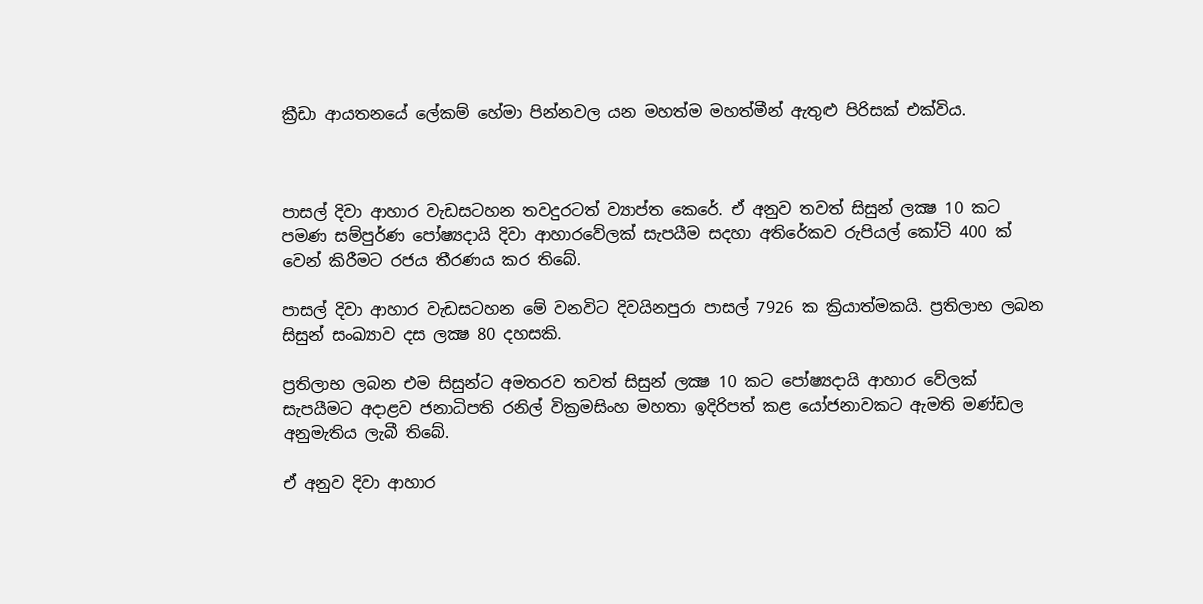ක්‍රීඩා ආයතනයේ ලේකම් හේමා පින්නවල යන මහත්ම මහත්මීන් ඇතුළු පිරිසක් එක්විය.



පාසල් දිවා ආහාර වැඩසටහන තවදුරටත් ව්‍යාප්ත කෙරේ. ඒ අනුව තවත් සිසුන් ලක්‍ෂ 10 කට පමණ සම්පුර්ණ පෝෂ්‍යදායි දිවා ආහාරවේලක් සැපයීම සදහා අතිරේකව රුපියල් කෝටි 400 ක් වෙන් කිරීමට රජය තීරණය කර තිබේ.

පාසල් දිවා ආහාර වැඩසටහන මේ වනවිට දිවයිනපුරා පාසල් 7926 ක ක්‍රියාත්මකයි. ප්‍රතිලාභ ලබන සිසුන් සංඛ්‍යාව දස ලක්‍ෂ 80 දහසකි.

ප්‍රතිලාභ ලබන එම සිසුන්ට අමතරව තවත් සිසුන් ලක්‍ෂ 10 කට පෝෂ්‍යදායි ආහාර වේලක් සැපයීමට අදාළව ජනාධිපති රනිල් වික්‍රමසිංහ මහතා ඉදිරිපත් කළ යෝජනාවකට ඇමති මණ්ඩල අනුමැතිය ලැබී තිබේ.

ඒ අනුව දිවා ආහාර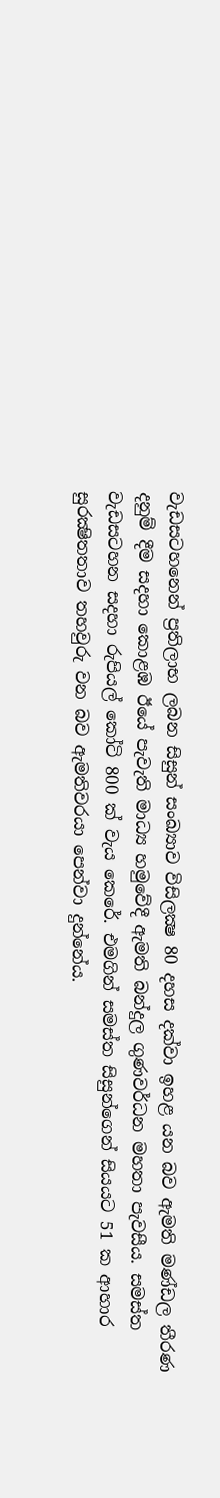වැඩසටහනෙන් ප්‍රතිලාභ ලබන සිසුන් සංඛ්‍යාව විසිලක්‍ෂ 80 දහස දක්වා ඉහළ යන බව ඇමති මණ්ඩල තීරණ දනුම් දීම සදහා කොළඹ ඊයේ පැවැති මාධ්‍ය හමුවේදී ඇමති බන්දුල ගුණවර්ධන මහතා පැවසීය. සමස්ත වැඩසටහන සදහා රුපියල් කෝටි 800 ක් වැය කෙරේ. එමගින් සමස්ත සිසුන්ගෙන් සියයට 51 ක ආහාර සුරක්‍ෂිතතාව තහවුරු වන බව ඇමතිවරයා පෙන්වා දුන්නේය.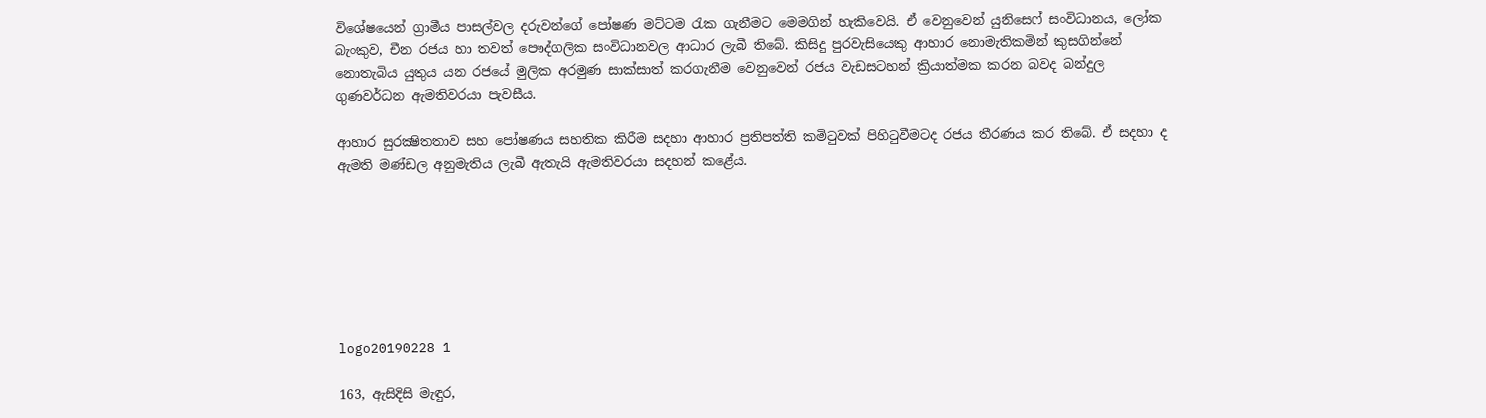විශේෂයෙන් ග්‍රාමීය පාසල්වල දරුවන්ගේ පෝෂණ මට්ටම රැක ගැනීමට මෙමගින් හැකිවෙයි. ඒ වෙනුවෙන් යුනිසෙෆ් සංවිධානය, ලෝක බැංකුව, චීන රජය හා තවත් පෞද්ගලික සංවිධානවල ආධාර ලැබී තිබේ. කිසිදු පුරවැසියෙකු ආහාර නොමැතිකමින් කුසගින්නේ නොතැබිය යුතුය යන රජයේ මුලික අරමුණ සාක්සාත් කරගැනීම වෙනුවෙන් රජය වැඩසටහන් ක්‍රියාත්මක කරන බවද බන්දුල ගුණවර්ධන ඇමතිවරයා පැවසීය.

ආහාර සුරක්‍ෂිතතාව සහ පෝෂණය සහතික කිරීම සදහා ආහාර ප්‍රතිපත්ති කමිටුවක් පිහිටුවීමටද රජය තීරණය කර තිබේ. ඒ සදහා ද ඇමති මණ්ඩල අනුමැතිය ලැබී ඇතැයි ඇමතිවරයා සදහන් කළේය.







logo20190228 1

163, ඇසිදිසි මැඳුර,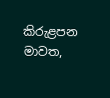කිරුළපන මාවත,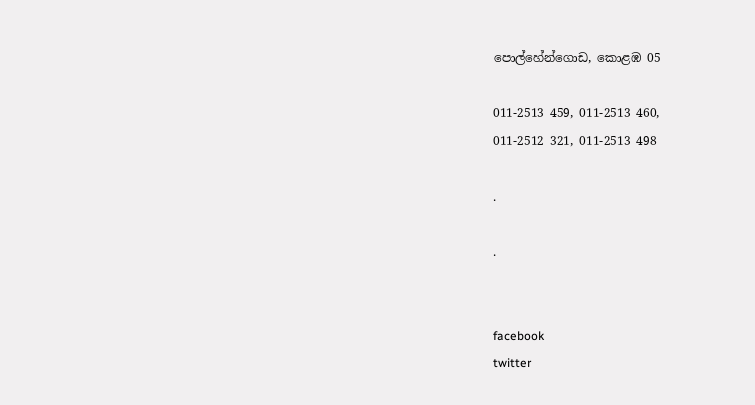පොල්හේන්ගොඩ, කොළඹ 05

011-2513 459, 011-2513 460,
011-2512 321, 011-2513 498

.

.


facebook
twitter